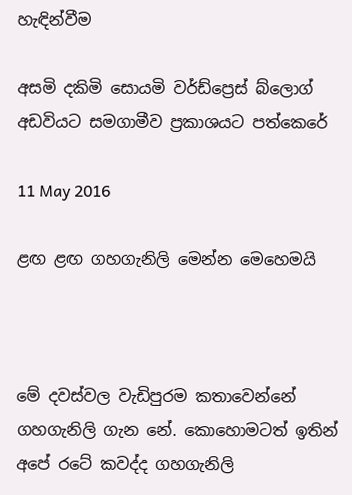හැඳින්වීම

අසමි දකිමි සොයමි වර්ඩ්ප්‍රෙස් බ්ලොග් අඩවියට සමගාමීව ප්‍රකාශයට පත්කෙරේ

11 May 2016

ළඟ ළඟ ගහගැනිලි මෙන්න මෙහෙමයි



මේ දවස්වල වැඩිපුරම කතාවෙන්නේ ගහගැනිලි ගැන නේ. කොහොමටත් ඉතින් අපේ රටේ කවද්ද ගහගැනිලි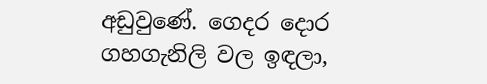අඩුවුණේ. ගෙදර දොර ගහගැනිලි වල ඉඳලා,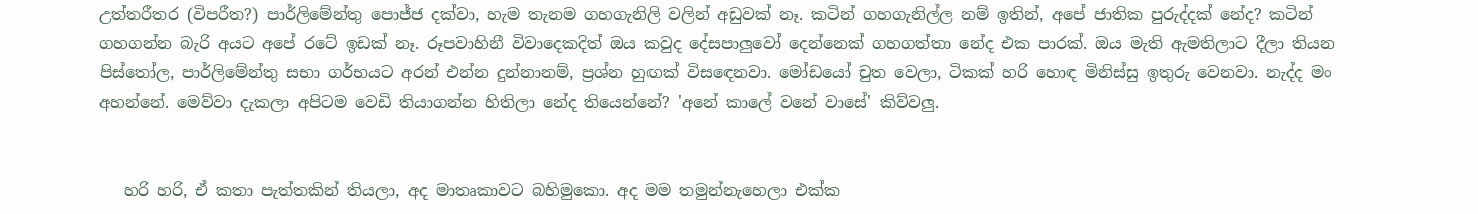උත්තරීතර (විපරීත?) පාර්ලිමේන්තු පොජ්ජ දක්වා, හැම තැනම ගහගැනිලි වලින් අඩුවක් නෑ. කටින් ගහගැනිල්ල නම් ඉතින්, අපේ ජාතික පුරුද්දක් නේද? කටින් ගහගන්න බැරි අයට අපේ රටේ ඉඩක් නෑ. රූපවාහිනී විවාදෙකදිත් ඔය කවුද දේසපාලුවෝ දෙන්නෙක් ගහගත්තා නේද එක පාරක්. ඔය මැති ඇමතිලාට දීලා තියන පිස්තෝල, පාර්ලිමේන්තු සභා ගර්භයට අරන් එන්න දුන්නානම්, ප්‍රශ්න හුඟක් විසඳෙනවා. මෝඩයෝ චුත වෙලා, ටිකක් හරි හොඳ මිනිස්සු ඉතුරු වෙනවා. නැද්ද මං අහන්නේ. මෙව්වා දැකලා අපිටම වෙඩි තියාගන්න හිතිලා නේද තියෙන්නේ? 'අනේ කාලේ වනේ වාසේ' කිව්වලු.


   හරි හරි, ඒ කතා පැත්තකින් තියලා, අද මාතෘකාවට බහිමුකො. අද මම තමුන්නැහෙලා එක්ක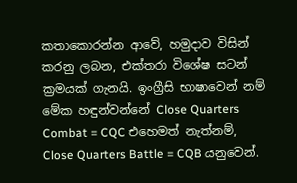කතාකොරන්න ආවේ, හමුදාව විසින් කරනු ලබන, එක්තරා විශේෂ සටන් ක්‍රමයක් ගැනයි. ඉංග්‍රීසි භාෂාවෙන් නම් මේක හඳුන්වන්නේ Close Quarters Combat = CQC එහෙමත් නැත්නම්, Close Quarters Battle = CQB යනුවෙන්.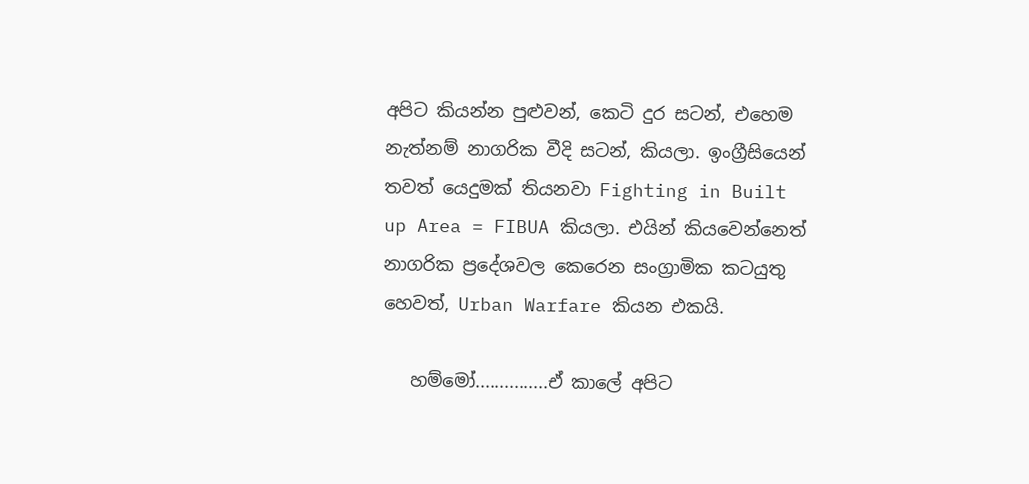අපිට කියන්න පුළුවන්, කෙටි දුර සටන්, එහෙම නැත්නම් නාගරික වීදි සටන්, කියලා. ඉංග්‍රීසියෙන් තවත් යෙදුමක් තියනවා Fighting in Built up Area = FIBUA කියලා. එයින් කියවෙන්නෙත් නාගරික ප්‍රදේශවල කෙරෙන සංග්‍රාමික කටයුතු හෙවත්, Urban Warfare කියන එකයි.

   හම්මෝ...............ඒ කාලේ අපිට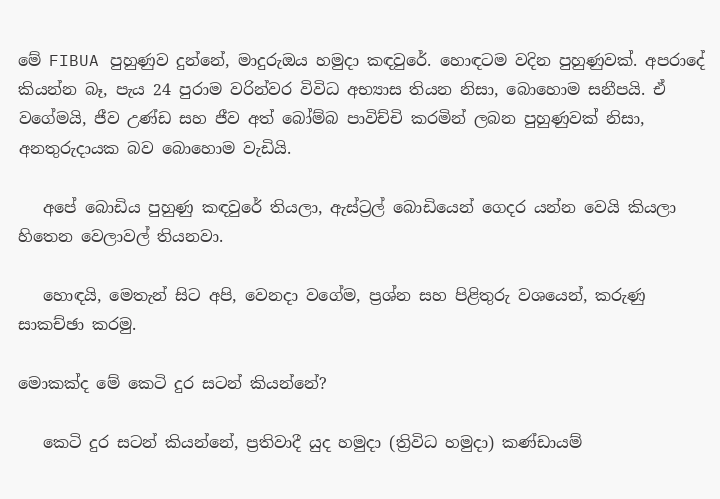මේ FIBUA පුහුණුව දුන්නේ, මාදුරුඔය හමුදා කඳවුරේ. හොඳටම වදින පුහුණුවක්. අපරාදේ කියන්න බෑ, පැය 24 පුරාම වරින්වර විවිධ අභ්‍යාස තියන නිසා, බොහොම සනීපයි. ඒ වගේමයි, ජීව උණ්ඩ සහ ජීව අත් බෝම්බ පාවිච්චි කරමින් ලබන පුහුණුවක් නිසා, අනතුරුදායක බව බොහොම වැඩියි.

   අපේ බොඩිය පුහුණු කඳවුරේ තියලා, ඇස්ට්‍රල් බොඩියෙන් ගෙදර යන්න වෙයි කියලා හිතෙන වෙලාවල් තියනවා.

   හොඳයි, මෙතැන් සිට අපි, වෙනදා වගේම, ප්‍රශ්න සහ පිළිතුරු වශයෙන්, කරුණු සාකච්ඡා කරමු.

මොකක්ද මේ කෙටි දුර සටන් කියන්නේ?

   කෙටි දුර සටන් කියන්නේ, ප්‍රතිවාදී යුද හමුදා (ත්‍රිවිධ හමුදා) කණ්ඩායම්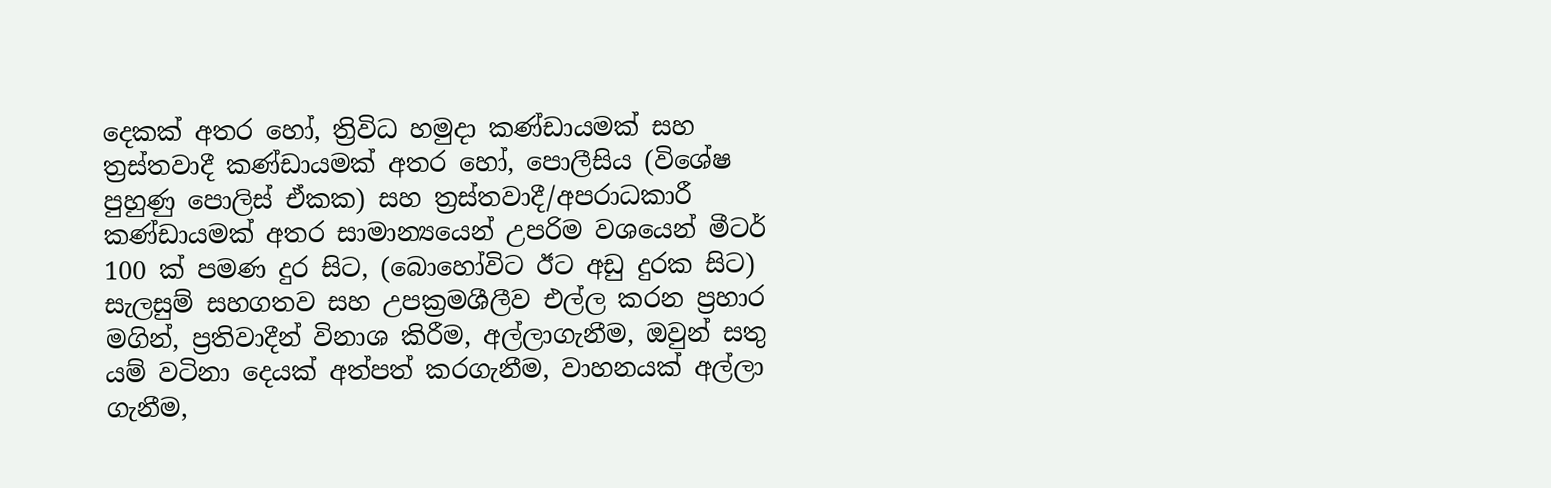දෙකක් අතර හෝ, ත්‍රිවිධ හමුදා කණ්ඩායමක් සහ ත්‍රස්තවාදී කණ්ඩායමක් අතර හෝ, පොලීසිය (විශේෂ පුහුණු පොලිස් ඒකක) සහ ත්‍රස්තවාදී/අපරාධකාරී කණ්ඩායමක් අතර සාමාන්‍යයෙන් උපරිම වශයෙන් මීටර් 100 ක් පමණ දුර සිට, (බොහෝවිට ඊට අඩු දුරක සිට) සැලසුම් සහගතව සහ උපක්‍රමශීලීව එල්ල කරන ප්‍රහාර මගින්, ප්‍රතිවාදීන් විනාශ කිරීම, අල්ලාගැනීම, ඔවුන් සතු යම් වටිනා දෙයක් අත්පත් කරගැනීම, වාහනයක් අල්ලා ගැනීම,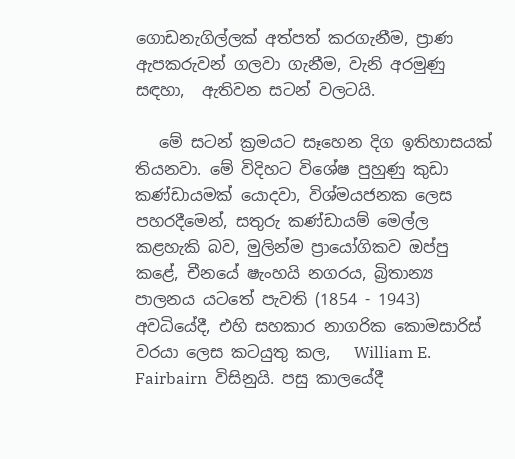ගොඩනැගිල්ලක් අත්පත් කරගැනීම, ප්‍රාණ ඇපකරුවන් ගලවා ගැනීම, වැනි අරමුණු සඳහා,  ඇතිවන සටන් වලටයි.

   මේ සටන් ක්‍රමයට සෑහෙන දිග ඉතිහාසයක් තියනවා. මේ විදිහට විශේෂ පුහුණු කුඩා කණ්ඩායමක් යොදවා, විශ්මයජනක ලෙස පහරදීමෙන්, සතුරු කණ්ඩායම් මෙල්ල කළහැකි බව, මුලින්ම ප්‍රායෝගිකව ඔප්පු කළේ, චීනයේ ෂැංහයි නගරය, බ්‍රිතාන්‍ය පාලනය යටතේ පැවති (1854 - 1943) අවධියේදී, එහි සහකාර නාගරික කොමසාරිස් වරයා ලෙස කටයුතු කල,   William E. Fairbairn  විසිනුයි. පසු කාලයේදී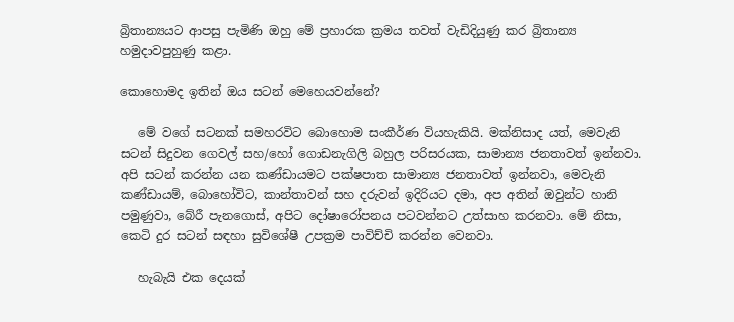බ්‍රිතාන්‍යයට ආපසු පැමිණි ඔහු මේ ප්‍රහාරක ක්‍රමය තවත් වැඩිදියුණු කර බ්‍රිතාන්‍ය හමුදාවපුහුණු කළා.

කොහොමද ඉතින් ඔය සටන් මෙහෙයවන්නේ?

   මේ වගේ සටනක් සමහරවිට බොහොම සංකීර්ණ වියහැකියි. මක්නිසාද යත්, මෙවැනි සටන් සිදුවන ගෙවල් සහ/හෝ ගොඩනැගිලි බහුල පරිසරයක, සාමාන්‍ය ජනතාවත් ඉන්නවා. අපි සටන් කරන්න යන කණ්ඩායමට පක්ෂපාත සාමාන්‍ය ජනතාවත් ඉන්නවා, මෙවැනි කණ්ඩායම්, බොහෝවිට, කාන්තාවන් සහ දරුවන් ඉදිරියට දමා, අප අතින් ඔවුන්ට හානි පමුණුවා, බේරී පැනගොස්, අපිට දෝෂාරෝපනය පටවන්නට උත්සාහ කරනවා. මේ නිසා, කෙටි දුර සටන් සඳහා සුවිශේෂී උපක්‍රම පාවිච්චි කරන්න වෙනවා.

   හැබැයි එක දෙයක්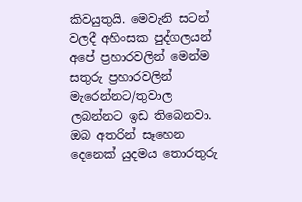කිවයුතුයි. මෙවැනි සටන් වලදී අහිංසක පුද්ගලයන් අපේ ප්‍රහාරවලින් මෙන්ම සතුරු ප්‍රහාරවලින් මැරෙන්නට/තුවාල ලබන්නට ඉඩ තිබෙනවා. ඔබ අතරින් සෑහෙන දෙනෙක් යුදමය තොරතුරු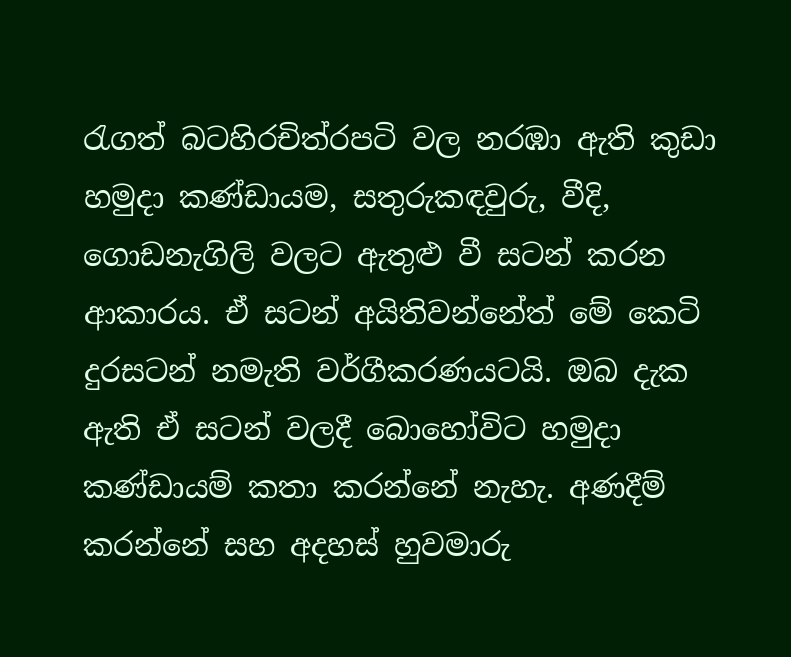රැගත් බටහිරචිත්රපටි වල නරඹා ඇති කුඩා හමුදා කණ්ඩායම, සතුරුකඳවුරු, වීදි, ගොඩනැගිලි වලට ඇතුළු වී සටන් කරන ආකාරය. ඒ සටන් අයිතිවන්නේත් මේ කෙටි දුරසටන් නමැති වර්ගීකරණයටයි. ඔබ දැක ඇති ඒ සටන් වලදී බොහෝවිට හමුදා කණ්ඩායම් කතා කරන්නේ නැහැ. අණදීම් කරන්නේ සහ අදහස් හුවමාරු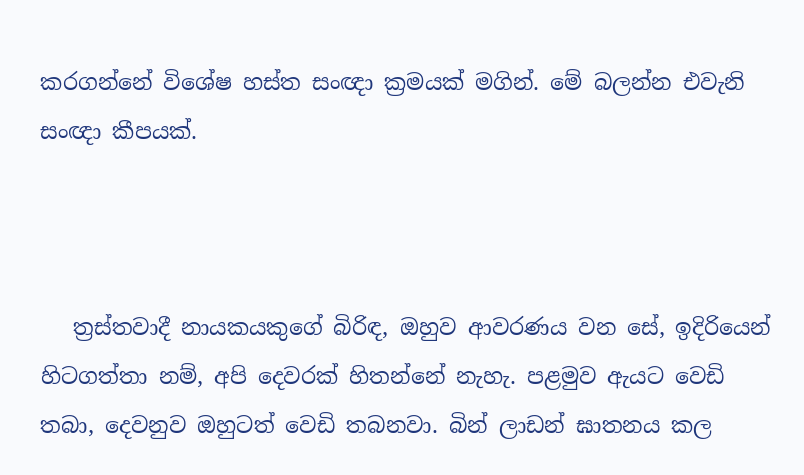කරගන්නේ විශේෂ හස්ත සංඥා ක්‍රමයක් මගින්. මේ බලන්න එවැනි සංඥා කීපයක්.



   ත්‍රස්තවාදී නායකයකුගේ බිරිඳ, ඔහුව ආවරණය වන සේ, ඉදිරියෙන් හිටගත්තා නම්, අපි දෙවරක් හිතන්නේ නැහැ. පළමුව ඇයට වෙඩි තබා, දෙවනුව ඔහුටත් වෙඩි තබනවා. බින් ලාඩන් ඝාතනය කල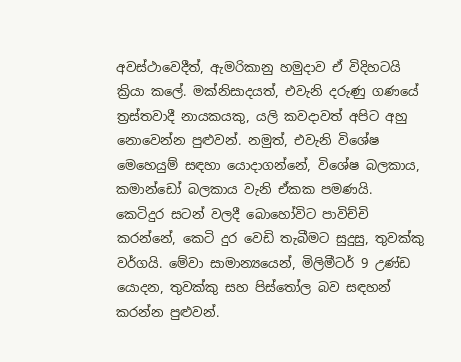අවස්ථාවෙදීත්, ඇමරිකානු හමුදාව ඒ විදිහටයි ක්‍රියා කලේ. මක්නිසාදයත්, එවැනි දරුණු ගණයේ ත්‍රස්තවාදී නායකයකු, යලි කවදාවත් අපිට අහු නොවෙන්න පුළුවන්. නමුත්, එවැනි විශේෂ මෙහෙයුම් සඳහා යොදාගන්නේ, විශේෂ බලකාය, කමාන්ඩෝ බලකාය වැනි ඒකක පමණයි. කෙටිදුර සටන් වලදී බොහෝවිට පාවිච්චි කරන්නේ, කෙටි දුර වෙඩි තැබීමට සුදුසු, තුවක්කු වර්ගයි. මේවා සාමාන්‍යයෙන්, මිලිමීටර් 9 උණ්ඩ යොදන, තුවක්කු සහ පිස්තෝල බව සඳහන් කරන්න පුළුවන්.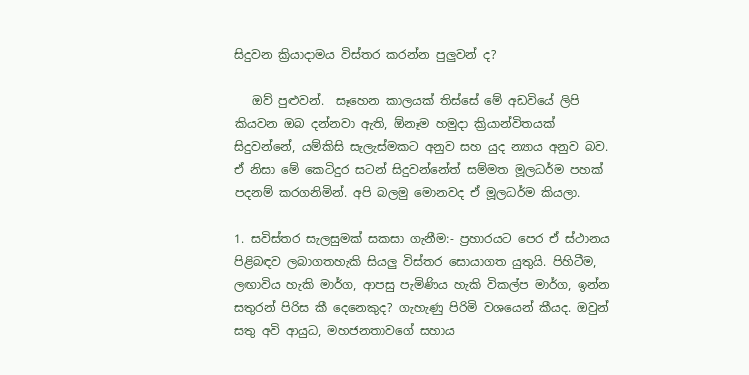සිදුවන ක්‍රියාදාමය විස්තර කරන්න පුලුවන් ද?

   ඔව් පුළුවන්.  සෑහෙන කාලයක් තිස්සේ මේ අඩවියේ ලිපි කියවන ඔබ දන්නවා ඇති, ඕනෑම හමුදා ක්‍රියාන්විතයක් සිදුවන්නේ, යම්කිසි සැලැස්මකට අනුව සහ යුද න්‍යාය අනුව බව. ඒ නිසා මේ කෙටිදුර සටන් සිදුවන්නේත් සම්මත මූලධර්ම පහක් පදනම් කරගනිමින්. අපි බලමු මොනවද ඒ මූලධර්ම කියලා.

1. සවිස්තර සැලසුමක් සකසා ගැනීම:- ප්‍රහාරයට පෙර ඒ ස්ථානය පිළිබඳව ලබාගතහැකි සියලු විස්තර සොයාගත යුතුයි. පිහිටීම, ලඟාවිය හැකි මාර්ග, ආපසු පැමිණිය හැකි විකල්ප මාර්ග, ඉන්න සතුරන් පිරිස කී දෙනෙකුද? ගැහැණු පිරිමි වශයෙන් කීයද. ඔවුන් සතු අවි ආයුධ, මහජනතාවගේ සහාය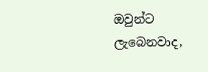ඔවුන්ට ලැබෙනවාද,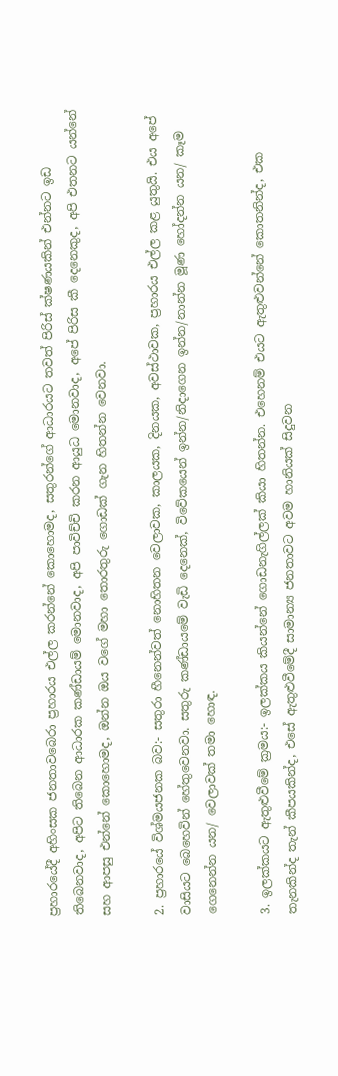ප්‍රහාරයේදී අහිංසක ජනතාවබෙරා ප්‍රහාරය එල්ල කරන්නේ කොහොමද, සතුරන්ගේ ආධාරයට තවත් පිරිස් ක්ෂණයකින් එන්නට ඉඩ තිබෙනවාද, අපිට තිබෙන ආධාරක කණ්ඩායම් මොනවාද, අපි පාවිච්චි කරන ආයුධ මොනවාද, අපේ පිරිස කී දෙනෙකුද, අපි එතනට යන්නේ සහ ආපසු එන්නේ කොහොමද, ඔන්න ඔය වගේ මහා තොරතුරු ගොඩක් ගැන හිතන්න වෙනවා.

2. ප්‍රහාරයේ විශ්මයජනක බව:- සතුරා හීනෙන්වත් නොහිතන වෙලාවක, කාලයක, දිනයක, අවස්ථාවක, ප්‍රහාරය එල්ල කළ යුතුයි. එය අපේ වාසියට බෙහෙවින් හේතුවෙනවා. සතුරු කණ්ඩායමේ වැඩි දෙනෙක්, විවේකයෙන් ඉන්න/නිදාගෙන ඉන්න/නාන්න මූණ හෝදන්න යන/ කෑම ගෙනෙන්න යන/ වෙලාවක් තමා හොඳ.

3. ඉලක්කයට ඇතුළුවීමේ ක්‍රමය:- ඉලක්කය කියන්නේ ගොඩනැගිල්ලක් කියා හිතන්න. එහෙනම් එයට ඇතුළුවන්නේ කොතනින්ද, එක තැනකින්ද තැන් කීපයකින්ද, එසේ ඇතුළුවීමේදී සාමාන්‍ය ජනතාවට අවම හානියක් සිදුවන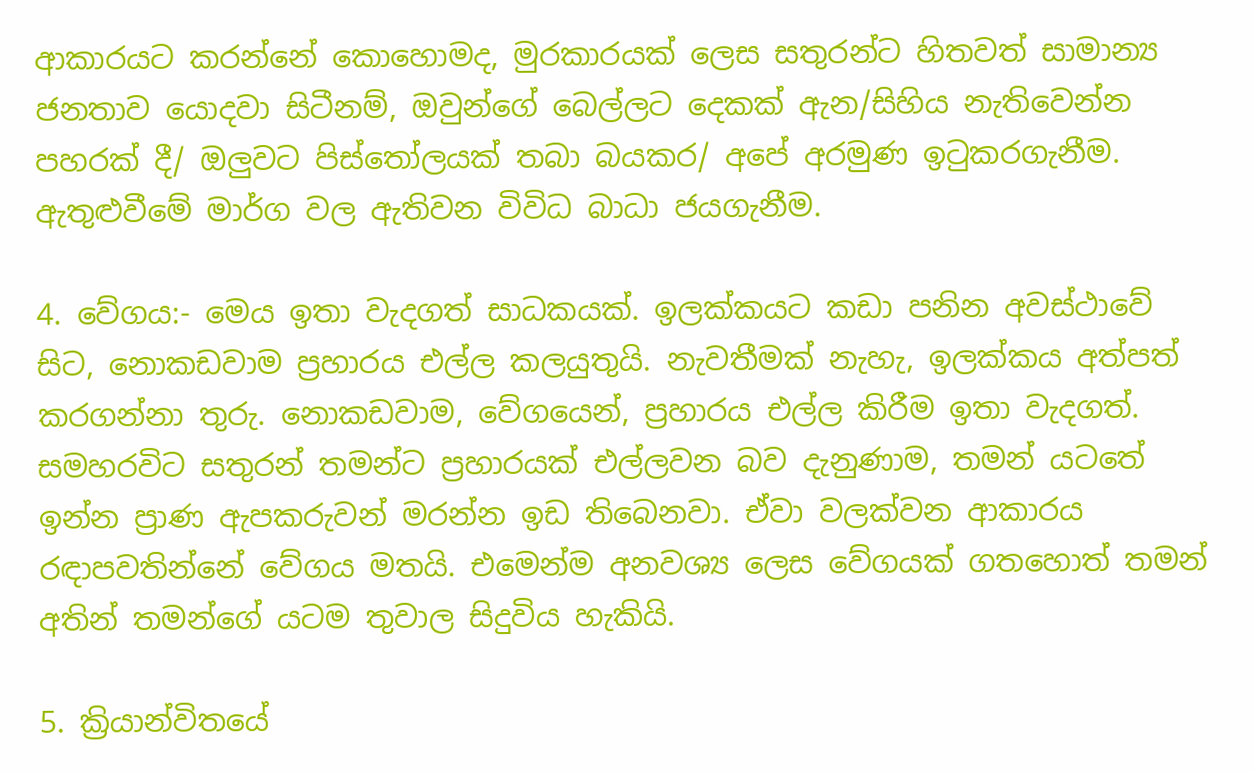ආකාරයට කරන්නේ කොහොමද, මුරකාරයක් ලෙස සතුරන්ට හිතවත් සාමාන්‍ය ජනතාව යොදවා සිටීනම්, ඔවුන්ගේ බෙල්ලට දෙකක් ඇන/සිහිය නැතිවෙන්න පහරක් දී/ ඔලුවට පිස්තෝලයක් තබා බයකර/ අපේ අරමුණ ඉටුකරගැනීම. ඇතුළුවීමේ මාර්ග වල ඇතිවන විවිධ බාධා ජයගැනීම.

4. වේගය:- මෙය ඉතා වැදගත් සාධකයක්. ඉලක්කයට කඩා පනින අවස්ථාවේ සිට, නොකඩවාම ප්‍රහාරය එල්ල කලයුතුයි. නැවතීමක් නැහැ, ඉලක්කය අත්පත් කරගන්නා තුරු. නොකඩවාම, වේගයෙන්, ප්‍රහාරය එල්ල කිරීම ඉතා වැදගත්. සමහරවිට සතුරන් තමන්ට ප්‍රහාරයක් එල්ලවන බව දැනුණාම, තමන් යටතේ ඉන්න ප්‍රාණ ඇපකරුවන් මරන්න ඉඩ තිබෙනවා. ඒවා වලක්වන ආකාරය රඳාපවතින්නේ වේගය මතයි. එමෙන්ම අනවශ්‍ය ලෙස වේගයක් ගතහොත් තමන් අතින් තමන්ගේ යටම තුවාල සිදුවිය හැකියි.

5. ක්‍රියාන්විතයේ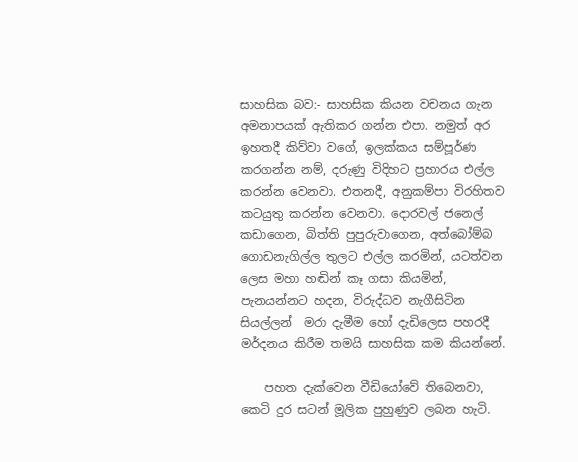සාහසික බව:- සාහසික කියන වචනය ගැන අමනාපයක් ඇතිකර ගන්න එපා. නමුත් අර ඉහතදී කිව්වා වගේ, ඉලක්කය සම්පූර්ණ කරගන්න නම්, දරුණු විදිහට ප්‍රහාරය එල්ල කරන්න වෙනවා. එතනදී, අනුකම්පා විරහිතව කටයුතු කරන්න වෙනවා. දොරවල් ජනෙල් කඩාගෙන, බිත්ති පුපුරුවාගෙන, අත්බෝම්බ ගොඩනැගිල්ල තුලට එල්ල කරමින්, යටත්වන ලෙස මහා හඬින් කෑ ගසා කියමින්, පැනයන්නට හදන, විරුද්ධව නැගීසිටින සියල්ලන්  මරා දැමීම හෝ දැඩිලෙස පහරදී මර්දනය කිරීම තමයි සාහසික කම කියන්නේ.

    පහත දැක්වෙන වීඩියෝවේ තිබෙනවා, කෙටි දුර සටන් මූලික පුහුණුව ලබන හැටි.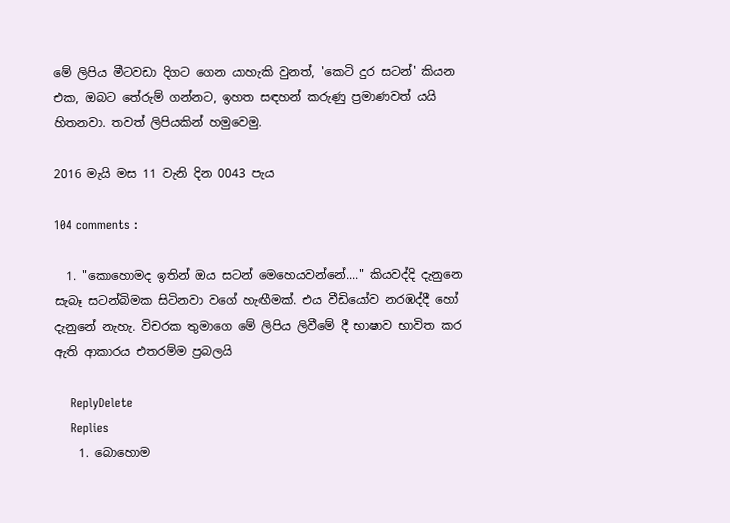මේ ලිපිය මීටවඩා දිගට ගෙන යාහැකි වුනත්, 'කෙටි දුර සටන්' කියන එක, ඔබට තේරුම් ගන්නට, ඉහත සඳහන් කරුණු ප්‍රමාණවත් යයි හිතනවා. තවත් ලිපියකින් හමුවෙමු.

2016 මැයි මස 11 වැනි දින 0043 පැය

104 comments :

  1. "කොහොමද ඉතින් ඔය සටන් මෙහෙයවන්නේ...." කියවද්දි දැනුනෙ සැබෑ සටන්බිමක සිටිනවා වගේ හැඟීමක්. එය වීඩියෝව නරඹද්දී හෝ දැනුනේ නැහැ. විචරක තුමාගෙ මේ ලිපිය ලිවීමේ දී භාෂාව භාවිත කර ඇති ආකාරය එතරම්ම ප්‍රබලයි

    ReplyDelete
    Replies
    1. බොහොම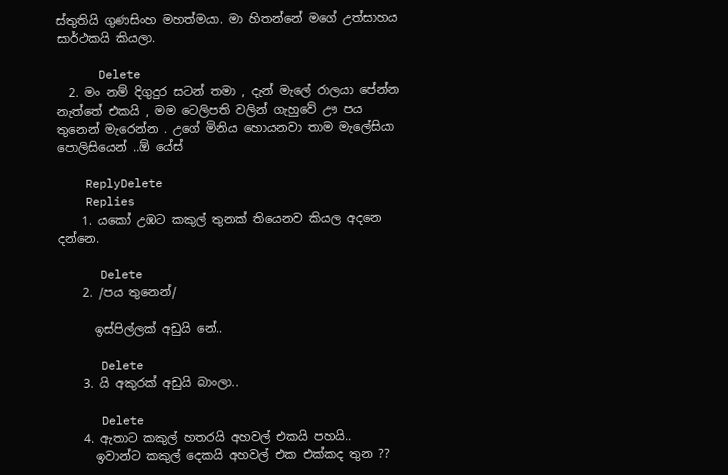ස්තුතියි ගුණසිංහ මහත්මයා. මා හිතන්නේ මගේ උත්සාහය සාර්ථකයි කියලා.

      Delete
  2. මං නම් දිගුදුර සටන් තමා , දැන් මැලේ රාලයා පේන්න නැත්තේ එකයි , මම ටෙලිපති වලින් ගැහුවේ ඌ පය තුනෙන් මැරෙන්න . උගේ මිනිය හොයනවා තාම මැලේසියා පොලිසියෙන් ..ඕ යේස්

    ReplyDelete
    Replies
    1. යකෝ උඹට කකුල් තුනක් තියෙනව කියල අදනෙ දන්නෙ.

      Delete
    2. /පය තුනෙන්/

      ඉස්පිල්ලක් අඩුයි නේ..

      Delete
    3. යි අකුරක් අඩුයි බාංලා..

      Delete
    4. ඇතාට කකුල් හතරයි අහවල් එකයි පහයි..
      ඉවාන්ට කකුල් දෙකයි අහවල් එක එක්කද තුන ??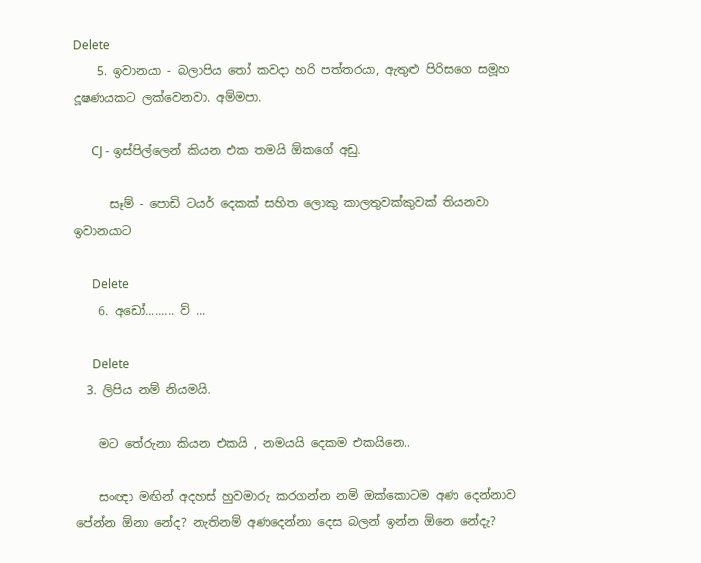Delete
    5. ඉවානයා - බලාපිය තෝ කවදා හරි පත්තරයා, ඇතුළු පිරිසගෙ සමූහ දූෂණයකට ලක්වෙනවා. අම්මපා.

      CJ - ඉස්පිල්ලෙන් කියන එක තමයි ඕකගේ අඩු.

      සෑම් - පොඩි ටයර් දෙකක් සහිත ලොකු කාලතුවක්කුවක් තියනවා ඉවානයාට

      Delete
    6. අඩෝ......... ව් ...

      Delete
  3. ලිපිය නම් නියමයි.

    මට තේරුනා කියන එකයි , නමයයි දෙකම එකයිනෙ..

    සංඥා මඟින් අදහස් හුවමාරු කරගන්න නම් ඔක්කොටම අණ දෙන්නාව පේන්න ඕනා නේද? නැතිනම් අණදෙන්නා දෙස බලන් ඉන්න ඕනෙ නේදැ?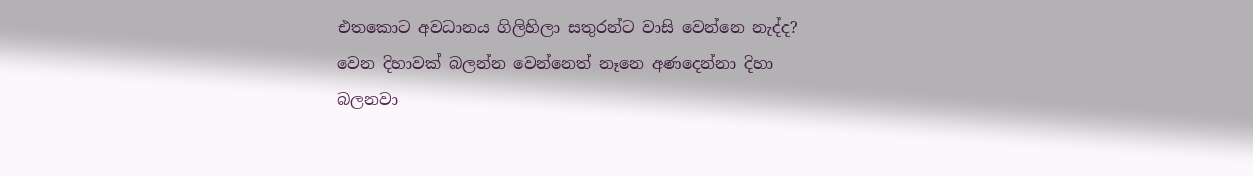එතකොට අවධානය ගිලිහිලා සතුරන්ට වාසි වෙන්නෙ නැද්ද? වෙන දිහාවක් බලන්න වෙන්නෙත් නෑනෙ අණදෙන්නා දිහා බලනවා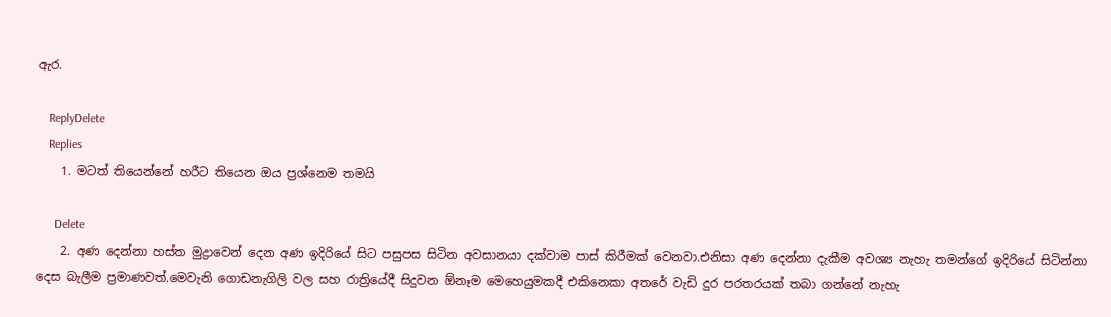ඇර.

    ReplyDelete
    Replies
    1. මටත් තියෙන්නේ හරීට තියෙන ඔය ප්‍රශ්නෙම තමයි

      Delete
    2. අණ දෙන්නා හස්ත මුද්‍රාවෙන් දෙන අණ ඉදිරියේ සිට පසුපස සිටින අවසානයා දක්වාම පාස් කිරීමක් වෙනවා.එනිසා අණ දෙන්නා දැකීම අවශ්‍ය නැහැ තමන්ගේ ඉදිරියේ සිටින්නා දෙස බැලීම ප්‍රමාණවත්.මෙවැනි ගොඩනැගිලි වල සහ රාත්‍රියේදී සිදුවන ඕනෑම මෙහෙයුමකදී එකිනෙකා අතරේ වැඩි දුර පරතරයක් තබා ගන්නේ නැහැ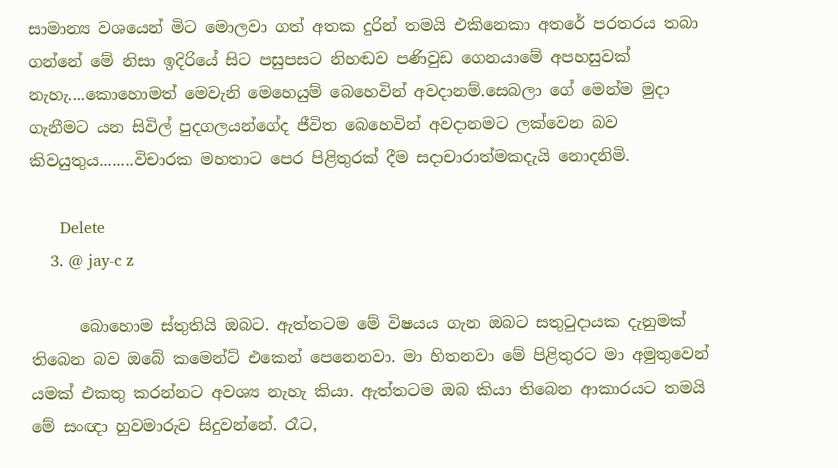සාමාන්‍ය වශයෙන් මිට මොලවා ගත් අතක දුරින් තමයි එකිනෙකා අතරේ පරතරය තබා ගන්නේ මේ නිසා ඉදිරියේ සිට පසුපසට නිහඬව පණිවුඩ ගෙනයාමේ අපහසුවක් නැහැ....කොහොමත් මෙවැනි මෙහෙයුම් බෙහෙවින් අවදානම්.සෙබලා ගේ මෙන්ම මුදා ගැනීමට යන සිවිල් පුදගලයන්ගේද ජීවිත බෙහෙවින් අවදානමට ලක්වෙන බව කිවයුතුය........විචාරක මහතාට පෙර පිළිතුරක් දීම සදාචාරාත්මකදැයි නොදනිමි.

      Delete
    3. @ jay-c z

      බොහොම ස්තුතියි ඔබට. ඇත්තටම මේ විෂයය ගැන ඔබට සතුටුදායක දැනුමක් තිබෙන බව ඔබේ කමෙන්ට් එකෙන් පෙනෙනවා. මා හිතනවා මේ පිළිතුරට මා අමුතුවෙන් යමක් එකතු කරන්නට අවශ්‍ය නැහැ කියා. ඇත්තටම ඔබ කියා තිබෙන ආකාරයට තමයි මේ සංඥා හුවමාරුව සිදුවන්නේ. රෑට,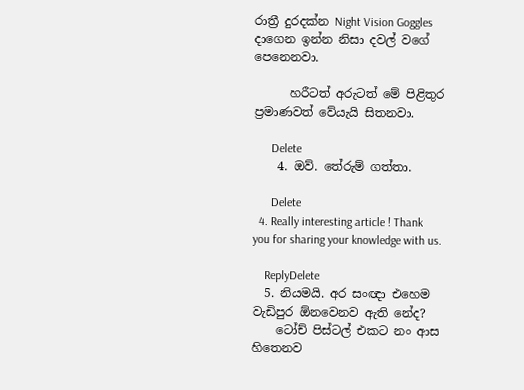රාත්‍රී දුරදක්න Night Vision Goggles දාගෙන ඉන්න නිසා දවල් වගේ පෙනෙනවා.

      හරීටත් අරුටත් මේ පිළිතුර ප්‍රමාණවත් වේයැයි සිතනවා.

      Delete
    4. ඔව්. තේරුම් ගත්තා.

      Delete
  4. Really interesting article ! Thank you for sharing your knowledge with us.

    ReplyDelete
  5. නියමයි. අර සංඥා එහෙම වැඩිපුර ඕනවෙනව ඇති නේද?
    ටෝච් පිස්ටල් එකට නං ආස හිතෙනව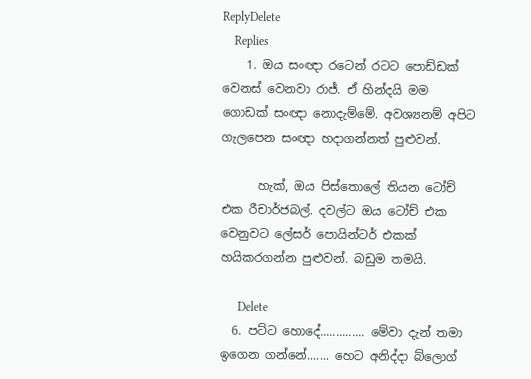ReplyDelete
    Replies
    1. ඔය සංඥා රටෙන් රටට පොඩ්ඩක් වෙනස් වෙනවා රාජ්. ඒ හින්දයි මම ගොඩක් සංඥා නොදැම්මේ. අවශ්‍යනම් අපිට ගැලපෙන සංඥා හදාගන්නත් පුළුවන්.

      හැක්, ඔය පිස්තොලේ තියන ටෝච් එක රීචාර්ජබල්. දවල්ට ඔය ටෝච් එක වෙනුවට ලේසර් පොයින්ටර් එකක් හයිකරගන්න පුළුවන්. බඩුම තමයි.

      Delete
  6. පට්ට හොදේ.............. මේවා දැන් තමා ඉගෙන ගන්නේ....... හෙට අනිද්දා බ්ලොග්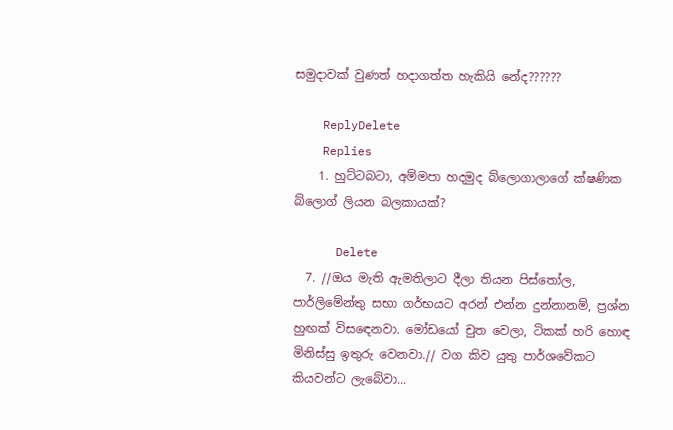සමුදාවක් වුණත් හදාගත්ත හැකියි නේද??????

    ReplyDelete
    Replies
    1. හුට්ටබටා, අම්මපා හදමුද බ්ලොගාලාගේ ක්ෂණික බ්ලොග් ලියන බලකායක්?

      Delete
  7. //ඔය මැති ඇමතිලාට දීලා තියන පිස්තෝල, පාර්ලිමේන්තු සභා ගර්භයට අරන් එන්න දුන්නානම්, ප්‍රශ්න හුඟක් විසඳෙනවා. මෝඩයෝ චුත වෙලා, ටිකක් හරි හොඳ මිනිස්සු ඉතුරු වෙනවා.// වග කිව යුතු පාර්ශවේකට කියවන්ට ලැබේවා...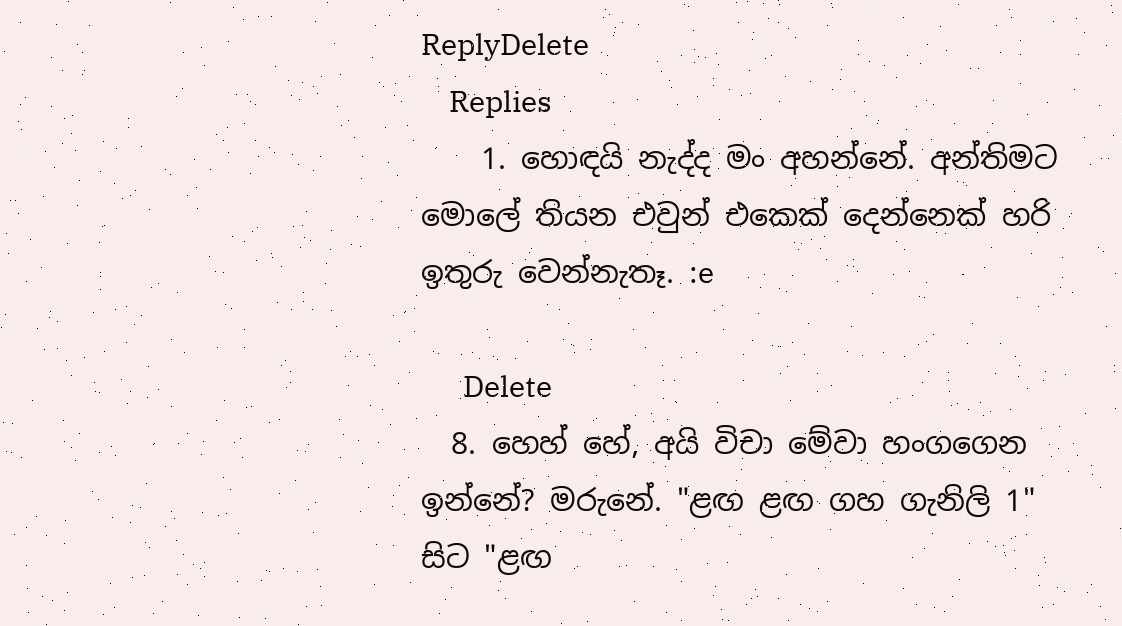ReplyDelete
    Replies
    1. හොඳයි නැද්ද මං අහන්නේ. අන්තිමට මොලේ තියන එවුන් එකෙක් දෙන්නෙක් හරි ඉතුරු වෙන්නැතෑ. :e

      Delete
  8. හෙහ් හේ, අයි විචා මේවා හංගගෙන ඉන්නේ? මරුනේ. "ළඟ ළඟ ගහ ගැනිලි 1" සිට "ළඟ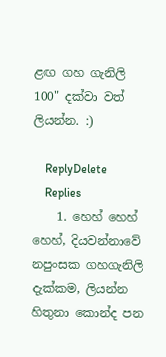ළඟ ගහ ගැනිලි 100" දක්වා වත් ලියන්න. :)

    ReplyDelete
    Replies
    1. හෙහ් හෙහ් හෙහ්, දියවන්නාවේ නපුංසක ගහගැනිලි දැක්කම, ලියන්න හිතුනා කොන්ද පන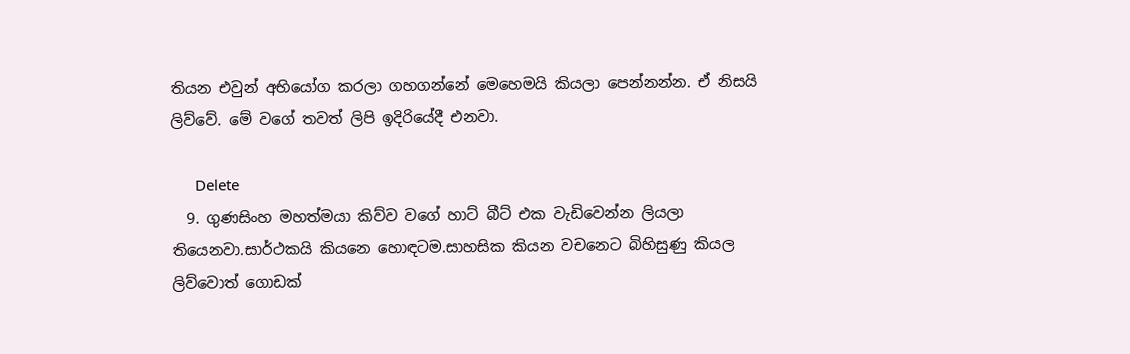තියන එවුන් අභියෝග කරලා ගහගන්නේ මෙහෙමයි කියලා පෙන්නන්න. ඒ නිසයි ලිව්වේ. මේ වගේ තවත් ලිපි ඉදිරියේදී එනවා.

      Delete
  9. ගුණසිංහ මහත්මයා කිව්ව වගේ හාට් බීට් එක වැඩිවෙන්න ලියලා තියෙනවා.සාර්ථකයි කියනෙ හොඳටම.සාහසික කියන වචනෙට බිහිසුණු කියල ලිව්වොත් ගොඩක්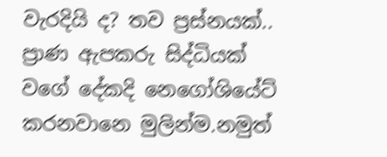වැරදියි ද? තව ප්‍රස්නයක්.. ප්‍රාණ ඇපකරු සිද්ධියක් වගේ දේකදි නෙගෝශියේට් කරනවානෙ මුලින්ම.නමුත්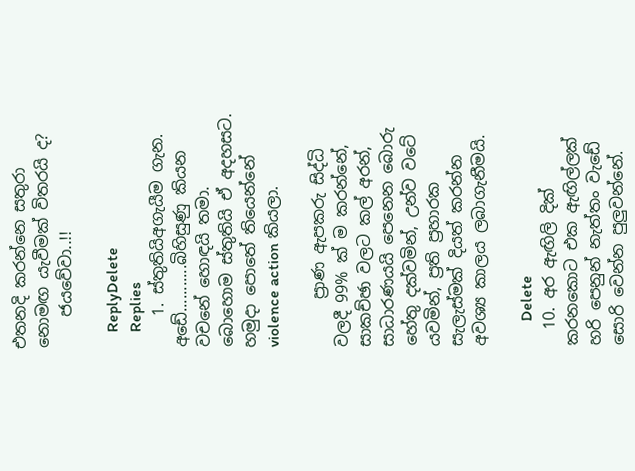එතනදි කරන්නෙ සතුරා නොමඟ යැවීමක් විතරයි ද?
    ජයවේවා..!!

    ReplyDelete
    Replies
    1. ස්තුතියිඅගැයීම ගැන. අඩේ...........බිහිසුණු කියන වචනේ හොඳයි තමා. බොහොම ස්තුතියි ඒ අදහසට. හමුදා පොතේ තියෙන්නේ violence action කියලා.

      ප්‍රාණ ඇපකරු සිද්ධි වලදී 99% ක් ම කරන්නේ, සාකච්ඡා වලට කල් අරන්, සාධාරණයයි පෙනෙන බොරු හේතු දක්වමින්, උන්ව වටේ යවමින්, ප්‍රති ප්‍රහාරක සැලැස්මක් දියත් කරන්න අවශ්‍ය කාලය ලබාගැනීමයි.

      Delete
  10. අර ඇඟිලි දික් කරනකොට එක ඇඟිල්ලක් හරි පෙනුන් නැත්තං වැ‍ඩේ සොරි වෙන්න පුලුවන්නේ.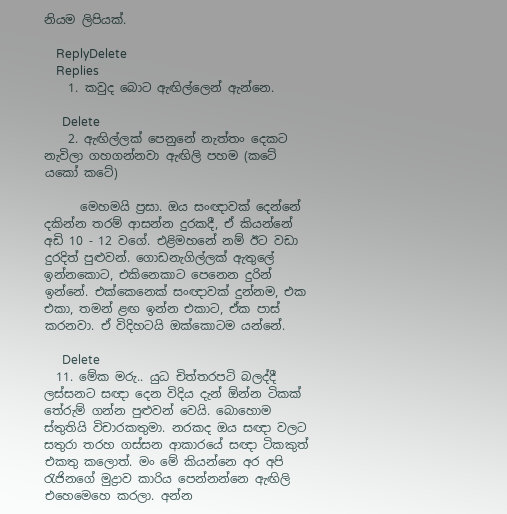නියම ලිපියක්.

    ReplyDelete
    Replies
    1. කවුද බොට ඇඟිල්ලෙන් ඇන්නෙ.

      Delete
    2. ඇඟිල්ලක් පෙනුනේ නැත්තං දෙකට නැවිලා ගහගන්නවා ඇඟිලි පහම (කටේ යකෝ කටේ)

      මෙහමයි ප්‍රසා. ඔය සංඥාවක් දෙන්නේ දකින්න තරම් ආසන්න දුරකදී, ඒ කියන්නේ අඩි 10 - 12 වගේ. එළිමහනේ නම් ඊට වඩා දුරදිත් පුළුවන්. ගොඩනැගිල්ලක් ඇතුලේ ඉන්නකොට, එකිනෙකාට පෙනෙන දුරින් ඉන්නේ. එක්කෙනෙක් සංඥාවක් දුන්නම, එක එකා, තමන් ළඟ ඉන්න එකාට, ඒක පාස් කරනවා. ඒ විදිහටයි ඔක්කොටම යන්නේ.

      Delete
  11. මේක මරු.. යුධ චිත්තරපටි බලද්දී ලස්සනට සඥා දෙන විදිය දැන් ඕන්න ටිකක් තේරුම් ගන්න පුළුවන් වෙයි. බොහොම ස්තුතියි විචාරකතුමා. නරකද ඔය සඥා වලට සතුරා තරහ ගස්සන ආකාරයේ සඥා ටිකකුත් එකතු කලොත්. මං මේ කියන්නෙ අර අපි රැජිනගේ මුද්‍රාව කාරිය පෙන්නන්නෙ ඇඟිලි එහෙමෙහෙ කරලා. අන්න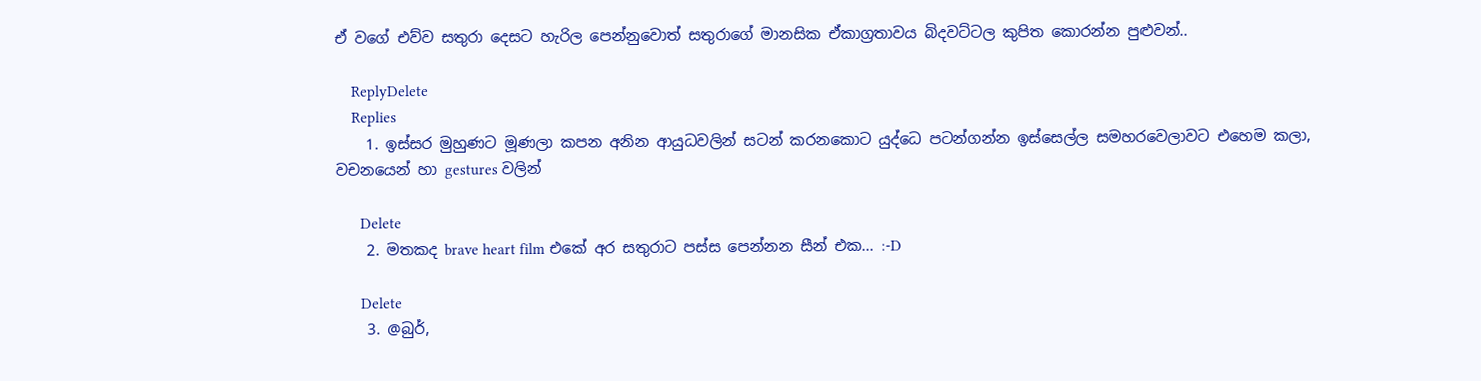ඒ වගේ එව්ව සතුරා දෙසට හැරිල පෙන්නුවොත් සතුරාගේ මානසික ඒකාග්‍රතාවය බිදවට්ටල කුපිත කොරන්න පුළුවන්..

    ReplyDelete
    Replies
    1. ඉස්සර මුහුණට මූණලා කපන අනින ආයුධවලින් සටන් කරනකොට යුද්ධෙ පටන්ගන්න ඉස්සෙල්ල සමහරවෙලාවට එහෙම කලා, වචනයෙන් හා gestures වලින්

      Delete
    2. මතකද brave heart film එකේ අර සතුරාට පස්ස පෙන්නන සීන් එක... :-D

      Delete
    3. @බුර්,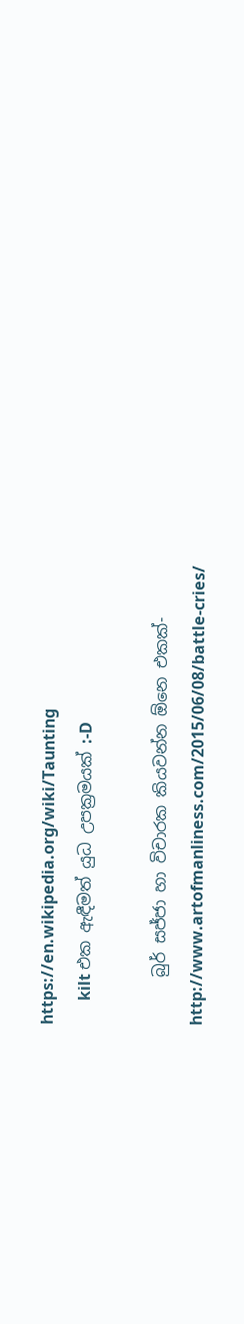https://en.wikipedia.org/wiki/Taunting
      kilt එක ඇඳීමත් යුධ උපක්‍රමයක් :-D

      බුර් සජ්ජා හා විචාරක කියවන්න ඕනෙ එකක්- http://www.artofmanliness.com/2015/06/08/battle-cries/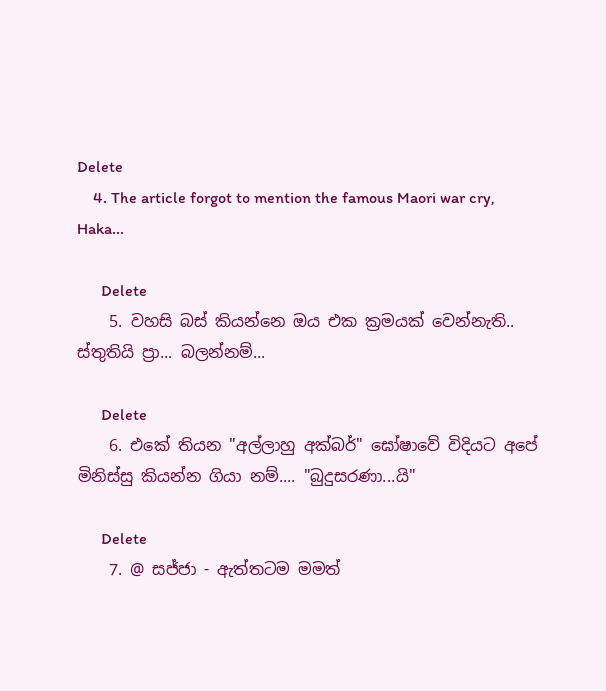Delete
    4. The article forgot to mention the famous Maori war cry, Haka...

      Delete
    5. වහසි බස් කියන්නෙ ඔය එක ක්‍රමයක් වෙන්නැති.. ස්තුතියි ප්‍රා... බලන්නම්...

      Delete
    6. එකේ තියන "අල්ලාහු අක්බර්" ඝෝෂාවේ විදියට අපේ මිනිස්සු කියන්න ගියා නම්.... "බුදුසරණා...යි"

      Delete
    7. @ සජ්ජා - ඇත්තටම මමත්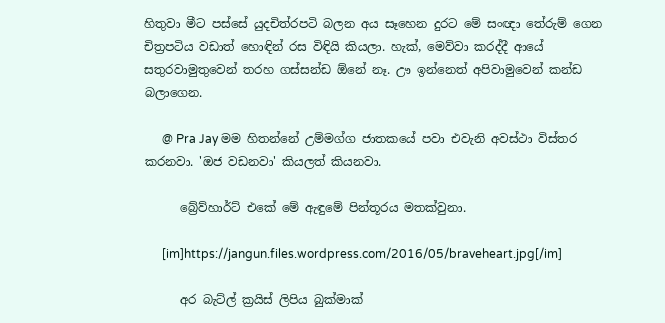හිතුවා මීට පස්සේ යුදචිත්රපටි බලන අය සෑහෙන දුරට මේ සංඥා තේරුම් ගෙන චිත්‍රපටිය වඩාත් හොඳින් රස විඳියි කියලා. හැක්, මෙව්වා කරද්දී ආයේ සතුරවාමුතුවෙන් තරහ ගස්සන්ඩ ඕනේ නෑ. ඌ ඉන්නෙත් අපිවාමුවෙන් කන්ඩ බලාගෙන.

      @ Pra Jay මම හිතන්නේ උම්මග්ග ජාතකයේ පවා එවැනි අවස්ථා විස්තර කරනවා. 'ඔජ වඩනවා' කියලත් කියනවා.

      බ්‍රේව්හාර්ට් එකේ මේ ඇඳුමේ පින්තූරය මතක්වුනා.

      [im]https://jangun.files.wordpress.com/2016/05/braveheart.jpg[/im]

      අර බැට්ල් ක්‍රයිස් ලිපිය බුක්මාක්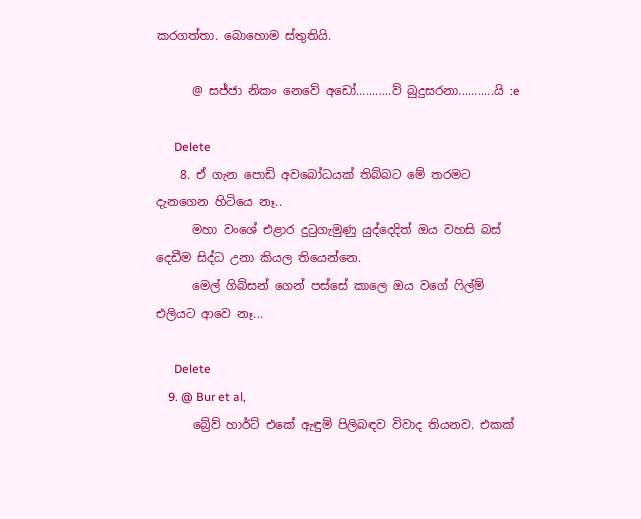කරගත්තා. බොහොම ස්තුතියි.

      @ සජ්ජා නිකං නෙවේ අඩෝ...........ව් බුදුසරනා...........යි :e

      Delete
    8. ඒ ගැන පොඩි අවබෝධයක් තිබ්බට මේ තරමට දැනගෙන හිටියෙ නෑ..
      මහා වංශේ එළාර දුටුගැමුණු යුද්දෙදිත් ඔය වහසි බස් දෙඩීම සිද්ධ උනා කියල තියෙන්නෙ.
      මෙල් ගිබ්සන් ගෙන් පස්සේ කාලෙ ඔය වගේ ෆිල්ම් එලියට ආවෙ නෑ...

      Delete
    9. @ Bur et al,
      බ්‍රේව් හාර්ට් එකේ ඇඳුම් පිලිබඳව විවාද තියනව. එකක්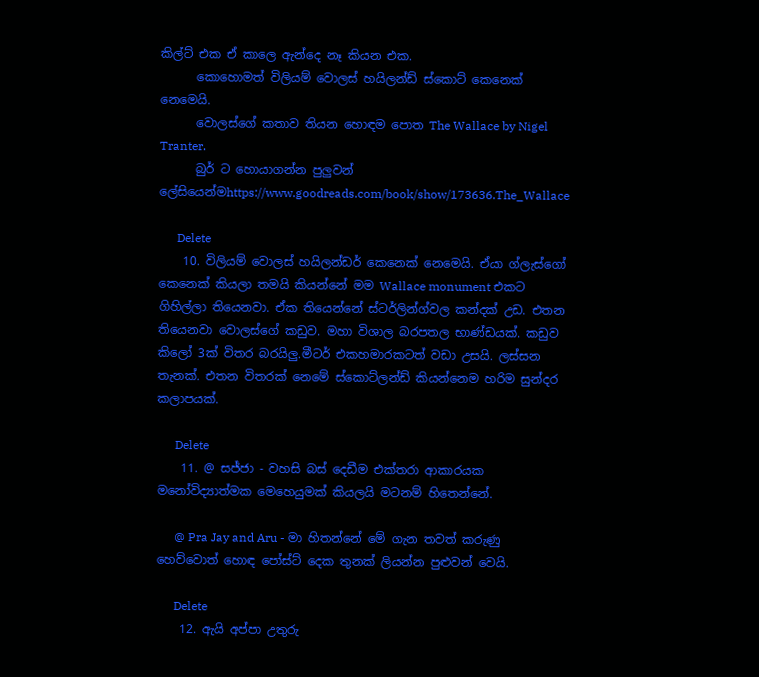කිල්ට් එක ඒ කාලෙ ඇන්දෙ නෑ කියන එක.
      කොහොමත් විලියම් වොලස් හයිලන්ඩ් ස්කොට් කෙනෙක් නෙමෙයි.
      වොලස්ගේ කතාව තියන හොඳම පොත The Wallace by Nigel Tranter.
      බුර් ට හොයාගන්න පුලුවන් ලේසියෙන්මhttps://www.goodreads.com/book/show/173636.The_Wallace

      Delete
    10. විලියම් වොලස් හයිලන්ඩර් කෙනෙක් නෙමෙයි. ඒයා ග්ලැස්ගෝ කෙනෙක් කියලා තමයි කියන්නේ මම Wallace monument එකට ගිහිල්ලා තියෙනවා. ඒක තියෙන්නේ ස්ටර්ලින්ග්වල කන්දක් උඩ. එතන තියෙනවා වොලස්ගේ කඩුව. මහා විශාල බරපතල භාණ්ඩයක්. කඩුව කිලෝ 3ක් විතර බරයිලු.මීටර් එකහමාරකටත් වඩා උසයි. ලස්සන තැනක්. එතන විතරක් නෙමේ ස්කොට්ලන්ඩ් කියන්නෙම හරිම සුන්දර කලාපයක්.

      Delete
    11. @ සජ්ජා - වහසි බස් දෙඩීම එක්තරා ආකාරයක මනෝවිද්‍යාත්මක මෙහෙයුමක් කියලයි මටනම් හිතෙන්නේ.

      @ Pra Jay and Aru - මා හිතන්නේ මේ ගැන තවත් කරුණු හෙව්වොත් හොඳ පෝස්ට් දෙක තුනක් ලියන්න පුළුවන් වෙයි.

      Delete
    12. ඇයි අප්පා උතුරු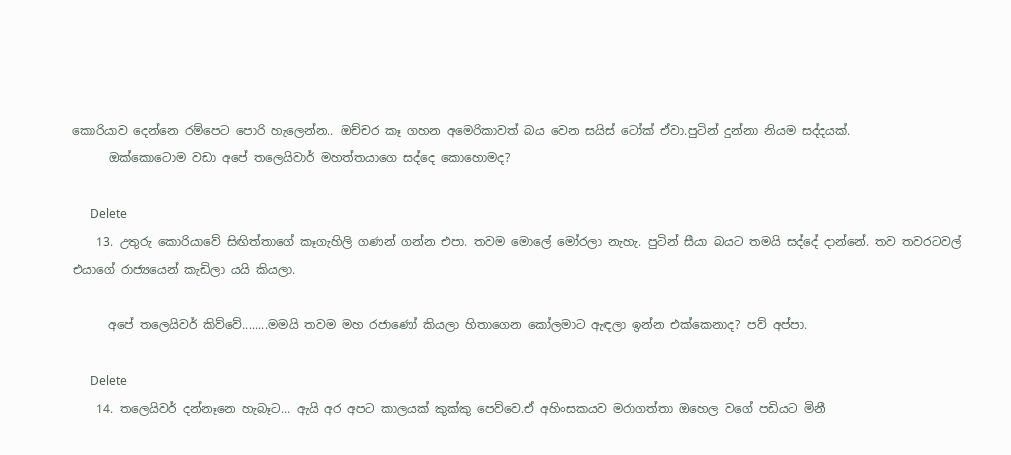කොරියාව දෙන්නෙ රම්පෙට පොරි හැලෙන්න.. ඔච්චර කෑ ගහන අමෙරිකාවත් බය වෙන සයිස් ටෝක් ඒවා.පුටින් දුන්නා නියම සද්දයක්.
      ඔක්කොටොම වඩා අපේ තලෙයිවාර් මහත්තයාගෙ සද්දෙ කොහොමද?

      Delete
    13. උතුරු කොරියාවේ සිඟිත්තාගේ කෑගැහිලි ගණන් ගන්න එපා. තවම මොලේ මෝරලා නැහැ. පුටින් සීයා බයට තමයි සද්දේ දාන්නේ. තව තවරටවල් එයාගේ රාජ්‍යයෙන් කැඩිලා යයි කියලා.

      අපේ තලෙයිවර් කිව්වේ........මමයි තවම මහ රජාණෝ කියලා හිතාගෙන කෝලමාට ඇඳලා ඉන්න එක්කෙනාද? පව් අප්පා.

      Delete
    14. තලෙයිවර් දන්නෑනෙ හැබෑට... ඇයි අර අපට කාලයක් කුක්කු පෙව්වෙ.ඒ අහිංසකයව මරාගත්තා ඔහෙල වගේ පඩියට මිනී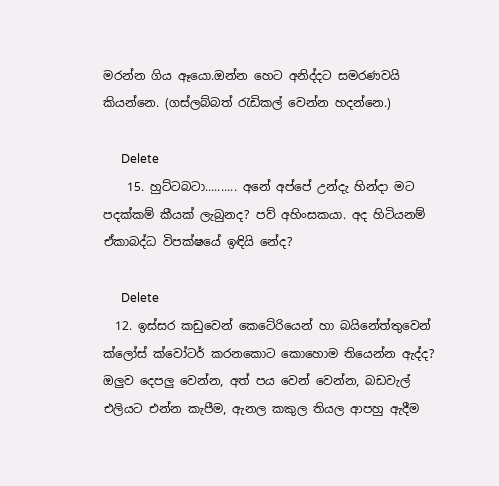මරන්න ගිය ඈයො.ඔන්න හෙට අනිද්දට සමරණවයි කියන්නෙ. (ගස්ලබ්බත් රැඩිකල් වෙන්න හදන්නෙ.)

      Delete
    15. හුට්ටබටා.......... අනේ අප්පේ උන්දැ හින්දා මට පදක්කම් කීයක් ලැබුනද? පව් අහිංසකයා. අද හිටියනම් ඒකාබද්ධ විපක්ෂයේ ඉඳියි නේද?

      Delete
  12. ඉස්සර කඩුවෙන් කෙටේරියෙන් හා බයිනේත්තුවෙන් ක්ලෝස් ක්වෝටර් කරනකොට කොහොම තියෙන්න ඇද්ද? ඔලුව දෙපලු වෙන්න, අත් පය වෙන් වෙන්න, බඩවැල් එලියට එන්න කැපීම, ඇනල කකුල තියල ආපහු ඇදීම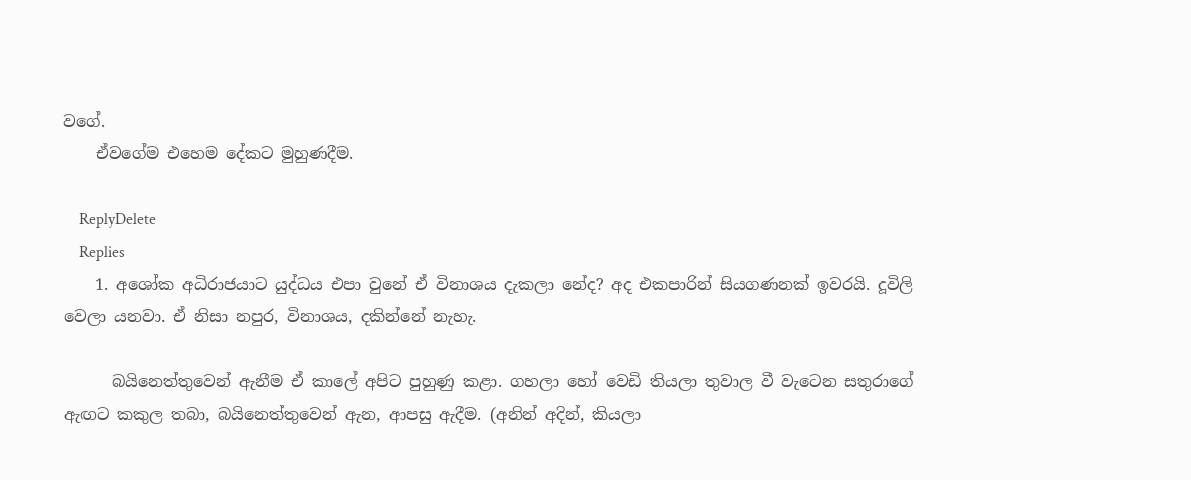වගේ.
    ඒවගේම එහෙම දේකට මුහුණදීම.

    ReplyDelete
    Replies
    1. අශෝක අධිරාජයාට යුද්ධය එපා වුනේ ඒ විනාශය දැකලා නේද? අද එකපාරින් සියගණනක් ඉවරයි. දූවිලි වෙලා යනවා. ඒ නිසා නපුර, විනාශය, දකින්නේ නැහැ.

      බයිනෙත්තුවෙන් ඇනීම ඒ කාලේ අපිට පුහුණු කළා. ගහලා හෝ වෙඩි තියලා තුවාල වී වැටෙන සතුරාගේ ඇඟට කකුල තබා, බයිනෙත්තුවෙන් ඇන, ආපසු ඇදීම. (අනින් අදින්, කියලා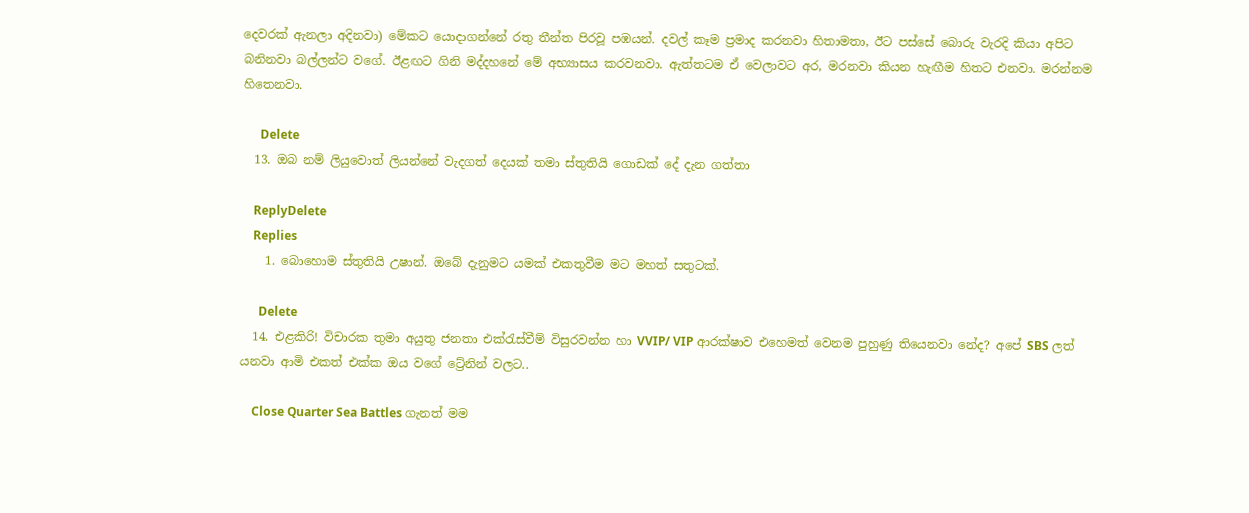දෙවරක් ඇනලා අදිනවා) මේකට යොදාගන්නේ රතු තීන්ත පිරවූ පඹයන්. දවල් කෑම ප්‍රමාද කරනවා හිතාමතා, ඊට පස්සේ බොරු වැරදි කියා අපිට බනිනවා බල්ලන්ට වගේ. ඊළඟට ගිනි මද්දහනේ මේ අභ්‍යාසය කරවනවා. ඇත්තටම ඒ වෙලාවට අර, මරනවා කියන හැඟීම හිතට එනවා. මරන්නම හිතෙනවා.

      Delete
  13. ඔබ නම් ලියුවොත් ලියන්නේ වැදගත් දෙයක් තමා ස්තුතියි ගොඩක් දේ දැන ගත්තා

    ReplyDelete
    Replies
    1. බොහොම ස්තුතියි උෂාන්. ඔබේ දැනුමට යමක් එකතුවීම මට මහත් සතුටක්.

      Delete
  14. එළකිරි! විචාරක තුමා අයුතු ජනතා එක්රැස්වීම් විසුරවන්න හා VVIP/ VIP ආරක්ෂාව එහෙමත් වෙනම පුහුණු තියෙනවා නේද? අපේ SBS ලත් යනවා ආමි එකත් එක්ක ඔය වගේ ට්‍රේනින් වලට..

    Close Quarter Sea Battles ගැනත් මම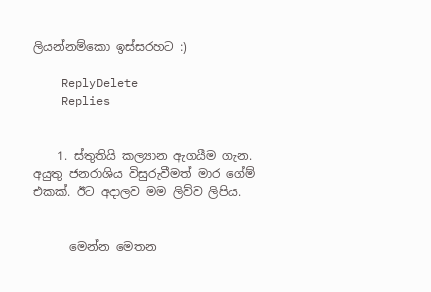ලියන්නම්කො ඉස්සරහට :)

    ReplyDelete
    Replies


    1. ස්තුතියි කල්‍යාන ඇගයීම ගැන. අයුතු ජනරාශිය විසුරුවීමත් මාර ගේම් එකක්. ඊට අදාලව මම ලිව්ව ලිපිය.


      මෙන්න මෙතන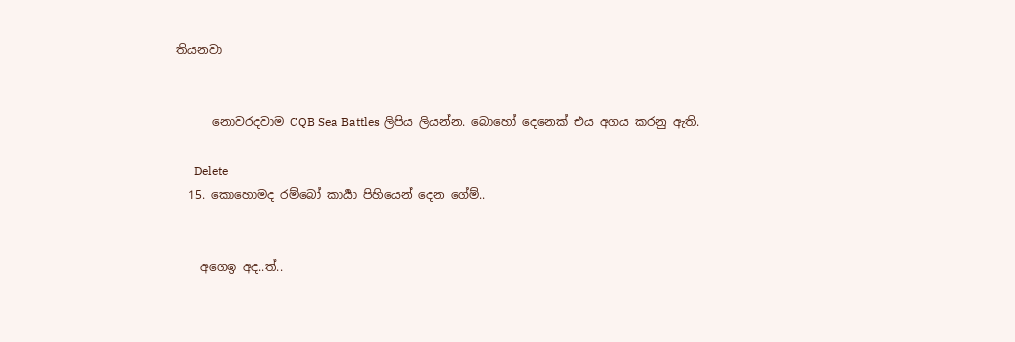තියනවා


      නොවරදවාම CQB Sea Battles ලිපිය ලියන්න. බොහෝ දෙනෙක් එය අගය කරනු ඇති.

      Delete
  15. කොහොමද රම්බෝ කාර්‍යා පිහියෙන් දෙන ගේම්..


    අගෙඉ අද..ත්..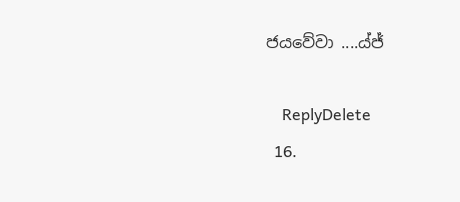ජයවේවා ....ය්ජ්

    ReplyDelete
  16.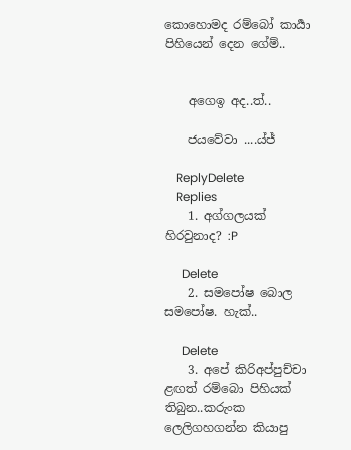කොහොමද රම්බෝ කාර්‍යා පිහියෙන් දෙන ගේම්..


    අගෙඉ අද..ත්..

    ජයවේවා ....ය්ජ්

    ReplyDelete
    Replies
    1. අග්ගලයක් හිරවුනාද? :P

      Delete
    2. සමපෝෂ බොල සමපෝෂ. හැක්..

      Delete
    3. අපේ කිරිඅප්පුච්චා ළඟත් රම්බො පිහියක් තිබුන..කරුංක ලෙලිගහගන්න කියාපු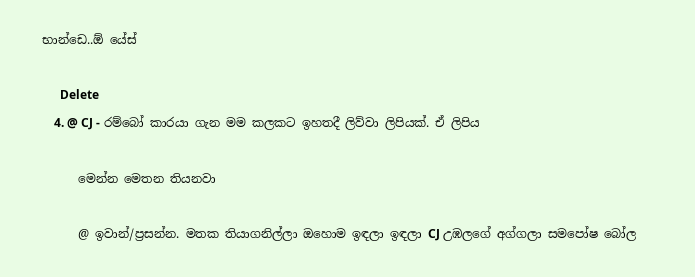භාන්ඩෙ..ඕ යේස්

      Delete
    4. @ CJ - රම්බෝ කාරයා ගැන මම කලකට ඉහතදී ලිව්වා ලිපියක්. ඒ ලිපිය

      මෙන්න මෙතන තියනවා

      @ ඉවාන්/ප්‍රසන්න. මතක තියාගනිල්ලා ඔහොම ඉඳලා ඉඳලා CJ උඹලගේ අග්ගලා සමපෝෂ බෝල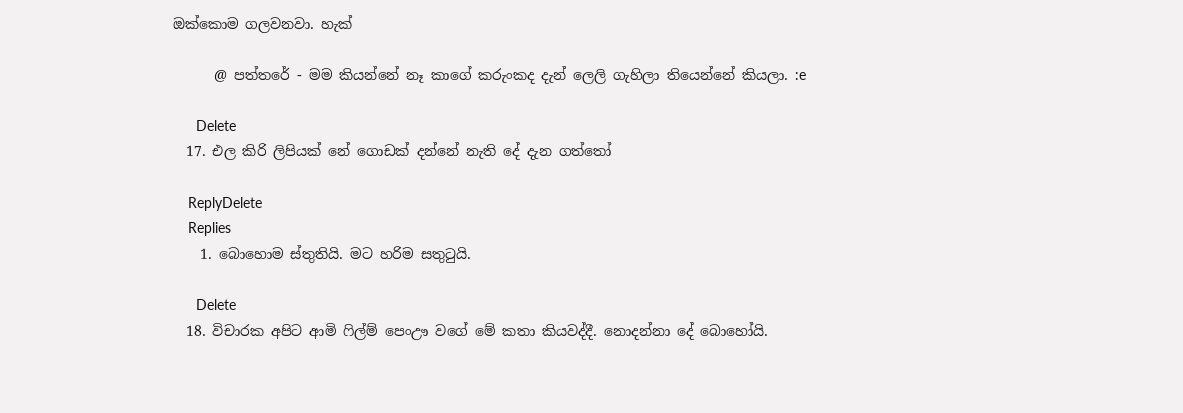ඔක්කොම ගලවනවා. හැක්

      @ පත්තරේ - මම කියන්නේ නෑ කාගේ කරුංකද දැන් ලෙලි ගැහිලා තියෙන්නේ කියලා. :e

      Delete
  17. එල කිරි ලිපියක් නේ ගොඩක් දන්නේ නැති දේ දැන ගත්තෝ

    ReplyDelete
    Replies
    1. බොහොම ස්තුතියි. මට හරිම සතුටුයි.

      Delete
  18. විචාරක අපිට ආමි ෆිල්ම් පෙංඌ වගේ මේ කතා කියවද්දී. නොදන්නා දේ බොහෝයි.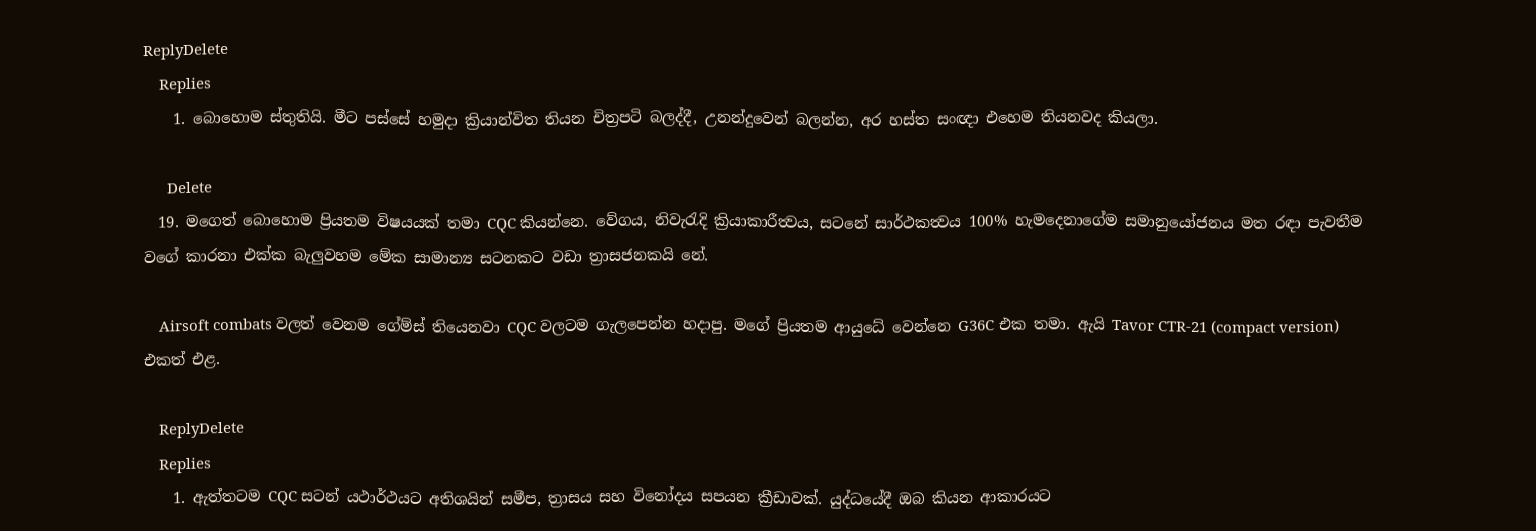ReplyDelete
    Replies
    1. බොහොම ස්තුතියි. මීට පස්සේ හමුදා ක්‍රියාන්විත තියන චිත්‍රපටි බලද්දී, උනන්දුවෙන් බලන්න, අර හස්ත සංඥා එහෙම තියනවද කියලා.

      Delete
  19. මගෙත් බොහොම ප්‍රියතම විෂයයක් තමා CQC කියන්නෙ. වේගය, නිවැරැදි ක්‍රියාකාරීත්‍වය, සටනේ සාර්ථකත්‍වය 100% හැමදෙනාගේම සමානුයෝජනය මත රඳා පැවතීම වගේ කාරනා එක්ක බැලුවහම මේක සාමාන්‍ය සටනකට වඩා ත්‍රාසජනකයි නේ.

    Airsoft combats වලත් වෙනම ගේම්ස් තියෙනවා CQC වලටම ගැලපෙන්න හදාපු. මගේ ප්‍රියතම ආයුධේ වෙන්නෙ G36C එක තමා. ඇයි Tavor CTR-21 (compact version) එකත් එළ.

    ReplyDelete
    Replies
    1. ඇත්තටම CQC සටන් යථාර්ථයට අතිශයින් සමීප, ත්‍රාසය සහ විනෝදය සපයන ක්‍රීඩාවක්. යුද්ධයේදී ඔබ කියන ආකාරයට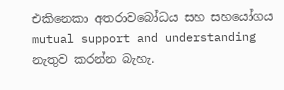එකිනෙකා අතරාවබෝධය සහ සහයෝගය mutual support and understanding නැතුව කරන්න බැහැ.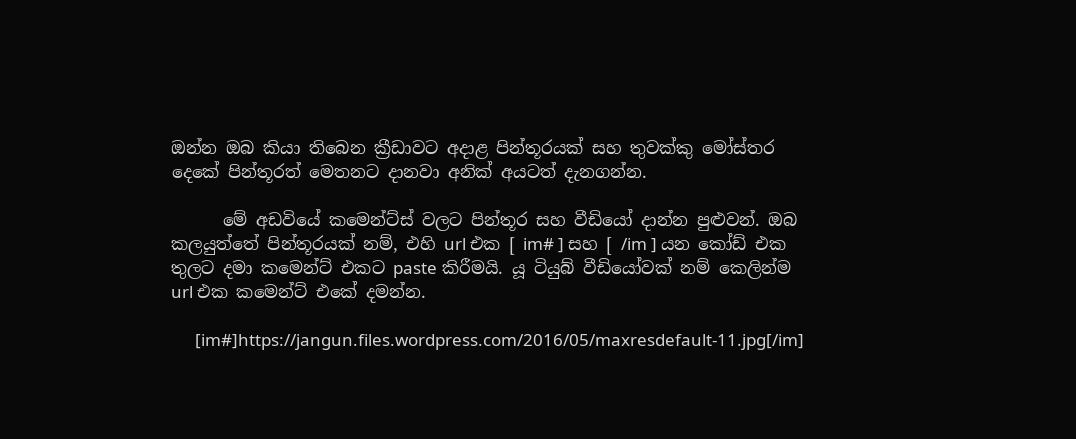ඔන්න ඔබ කියා තිබෙන ක්‍රීඩාවට අදාළ පින්තූරයක් සහ තුවක්කු මෝස්‌තර දෙකේ පින්තූරත් මෙතනට දානවා අනික් අයටත් දැනගන්න.

      මේ අඩවියේ කමෙන්ට්ස් වලට පින්තූර සහ වීඩියෝ දාන්න පුළුවන්. ඔබ කලයුත්තේ පින්තූරයක් නම්, එහි url එක [ im# ] සහ [ /im ] යන කෝඩ් එක තුලට දමා කමෙන්ට් එකට paste කිරීමයි. යූ ටියුබ් වීඩියෝවක් නම් කෙලින්ම url එක කමෙන්ට් එකේ දමන්න.

      [im#]https://jangun.files.wordpress.com/2016/05/maxresdefault-11.jpg[/im]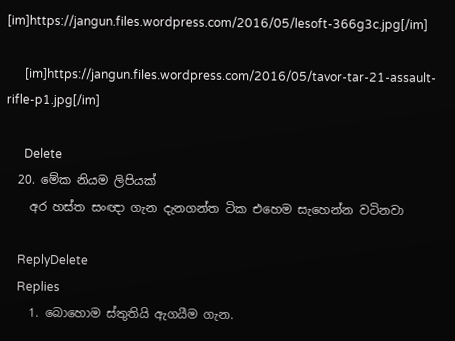[im]https://jangun.files.wordpress.com/2016/05/lesoft-366g3c.jpg[/im]

      [im]https://jangun.files.wordpress.com/2016/05/tavor-tar-21-assault-rifle-p1.jpg[/im]

      Delete
  20. මේක නියම ලිපියක්
    අර හස්ත සංඥා ගැන දැනගන්ත ටික එහෙම සැහෙන්න වටිනවා

    ReplyDelete
    Replies
    1. බොහොම ස්තුතියි ඇගයීම ගැන.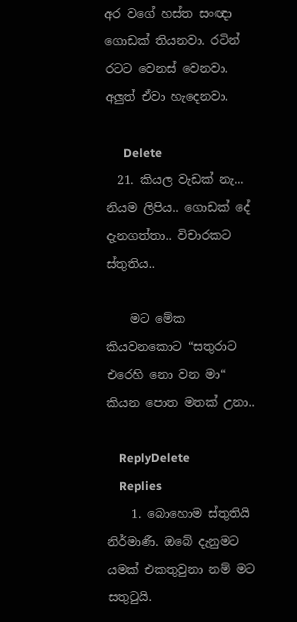අර වගේ හස්ත සංඥා ගොඩක් තියනවා. රටින් රටට වෙනස් වෙනවා. අලුත් ඒවා හැදෙනවා.

      Delete
  21. කියල වැඩක් නැ... නියම ලිපිය.. ගොඩක් දේ දැනගත්තා.. විචාරකට ස්තුතිය..

    මට මේක කියවනකොට “සතුරාට එරෙහි නො වන මා“ කියන පොත මතක් උනා..

    ReplyDelete
    Replies
    1. බොහොම ස්තුතියි නිර්මාණී. ඔබේ දැනුමට යමක් එකතුවුනා නම් මට සතුටුයි.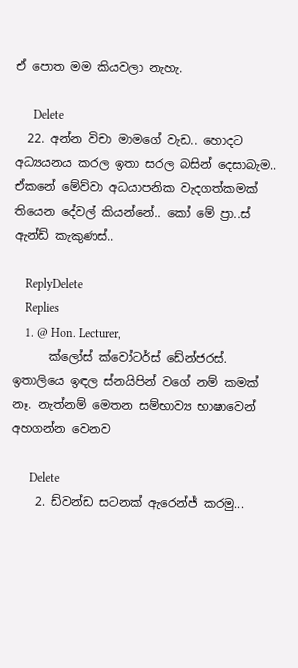ඒ පොත මම කියවලා නැහැ.

      Delete
  22. අන්න විචා මාමගේ වැඩ.. හොදට අධ්‍යයනය කරල ඉතා සරල බසින් දෙසාබැම.. ඒකනේ මේව්වා අධයාපනික වැදගත්කමක් තියෙන දේවල් කියන්නේ.. කෝ මේ ප්‍රා..ස් ඇන්ඩ් කැකුණස්..

    ReplyDelete
    Replies
    1. @ Hon. Lecturer,
      ක්ලෝස් ක්වෝටර්ස් ඩේන්ජරස්. ඉතාලියෙ ඉඳල ස්නයිපින් වගේ නම් කමක් නෑ. නැත්නම් මෙතන සම්භාව්‍ය භාෂාවෙන් අහගන්න වෙනව

      Delete
    2. ඩ්වන්ඩ සටනක් ඇරෙන්ජ් කරමු...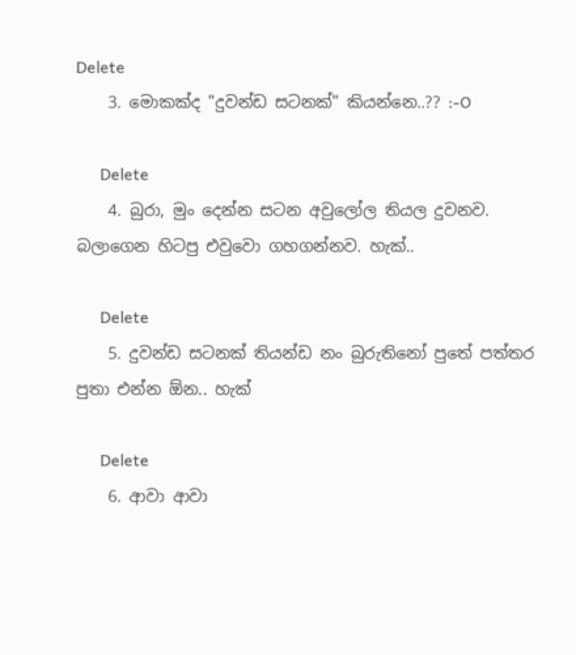Delete
    3. මොකක්ද "දුවන්ඩ සටනක්" කියන්නෙ..?? :-O

      Delete
    4. බුරා, මුං දෙන්න සටන අවුලෝල තියල දුවනව. බලාගෙන හිටපු එවුවො ගහගන්නව. හැක්..

      Delete
    5. දුවන්ඩ සටනක් තියන්ඩ නං බුරුතිනෝ පුතේ පත්තර පුතා එන්න ඕන.. හැක්

      Delete
    6. ආවා ආවා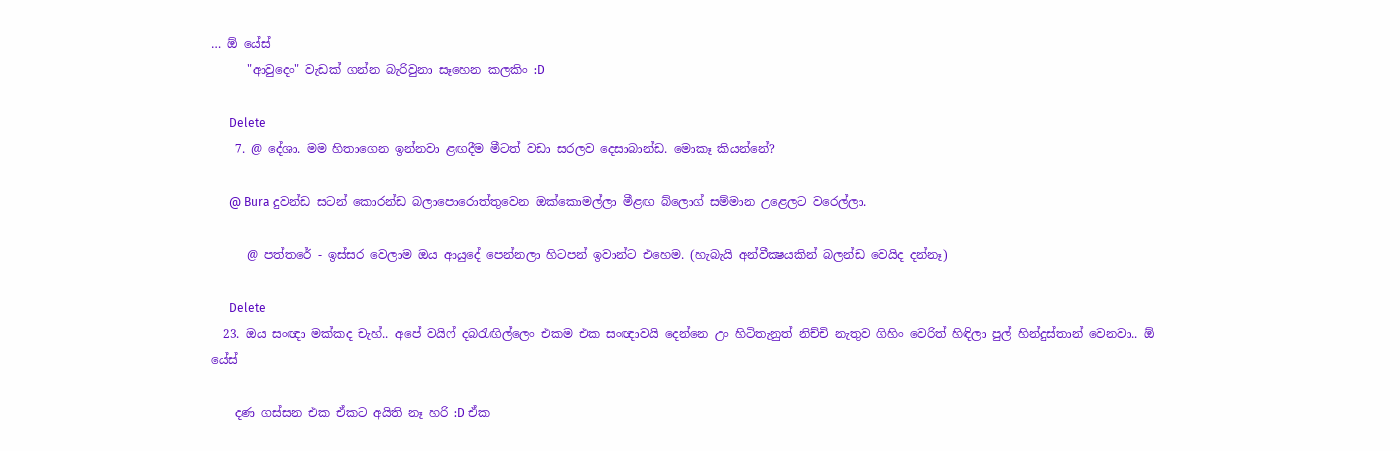… ඕ යේස්
      "ආවුදෙං" වැඩක් ගන්න බැරිවුනා සෑහෙන කලකිං :D

      Delete
    7. @ දේශා. මම හිතාගෙන ඉන්නවා ළඟදීම මීටත් වඩා සරලව දෙසාබාන්ඩ. මොකෑ කියන්නේ?

      @ Bura දුවන්ඩ සටන් කොරන්ඩ බලාපොරොත්තුවෙන ඔක්කොමල්ලා මීළඟ බ්ලොග් සම්මාන උළෙලට වරෙල්ලා.

      @ පත්තරේ - ඉස්සර වෙලාම ඔය ආයුදේ පෙන්නලා හිටපන් ඉවාන්ට එහෙම. (හැබැයි අන්වීක්‍ෂයකින් බලන්ඩ වෙයිද දන්නෑ)

      Delete
  23. ඔය සංඥා මක්කද චැහ්.. අපේ වයිෆ් දබරැඟිල්ලෙං එකම එක සංඥාවයි දෙන්නෙ උං හිටිතැනුත් නිච්චි නැතුව ගිහිං වෙරිත් හිඳිලා පුල් හින්දුස්තාන් වෙනවා.. ඕ යේස්

    දණ ගස්සන එක ඒකට අයිති නෑ හරි :D ඒක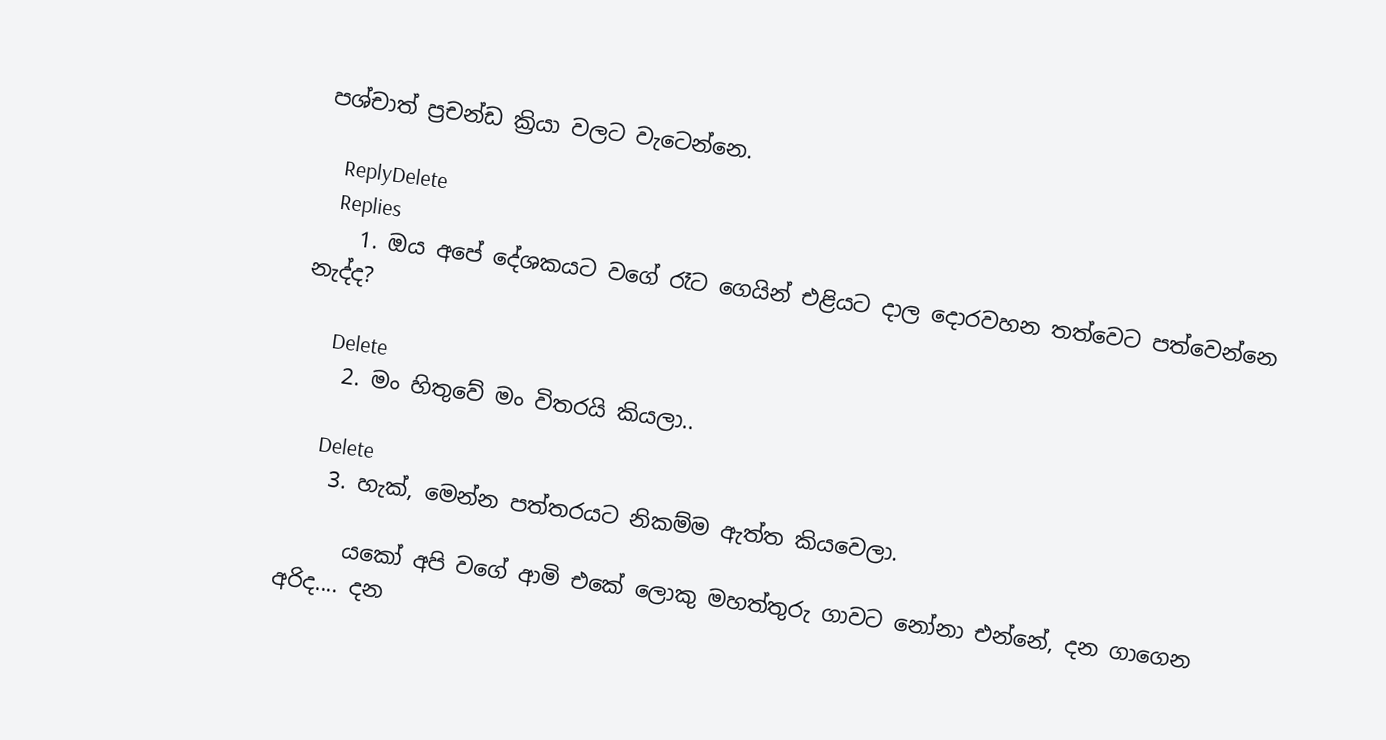පශ්චාත් ප්‍රචන්ඩ ක්‍රියා වලට වැටෙන්නෙ.

    ReplyDelete
    Replies
    1. ඔය අපේ දේශකයට වගේ රෑට ගෙයින් එළියට දාල දොරවහන තත්වෙට පත්වෙන්නෙ නැද්ද?

      Delete
    2. මං හිතුවේ මං විතරයි කියලා..

      Delete
    3. හැක්, මෙන්න පත්තරයට නිකම්ම ඇත්ත කියවෙලා.

      යකෝ අපි වගේ ආමි එකේ ලොකු මහත්තුරු ගාවට නෝනා එන්නේ, දන ගාගෙන අරිද.... දන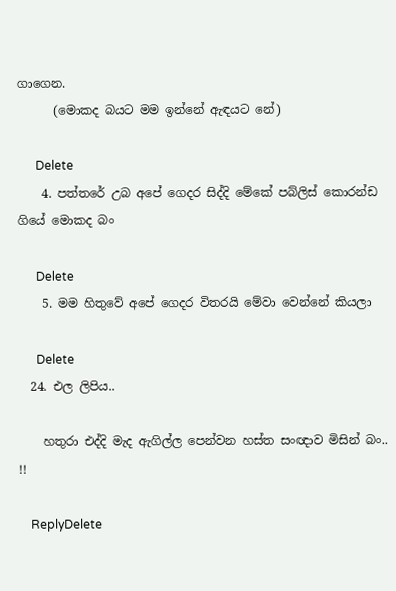ගාගෙන.
      (මොකද බයට මම ඉන්නේ ඇඳයට නේ)

      Delete
    4. පත්තරේ උබ අපේ ගෙදර සිද්දි මේකේ පබ්ලිස් කොරන්ඩ ගියේ මොකද බං

      Delete
    5. මම හිතුවේ අපේ ගෙදර විතරයි මේවා වෙන්නේ කියලා

      Delete
  24. එල ලිපිය..

    හතුරා එද්දි මැද ඇගිල්ල පෙන්වන හස්ත සංඥාව මිසින් බං.. !!

    ReplyDelete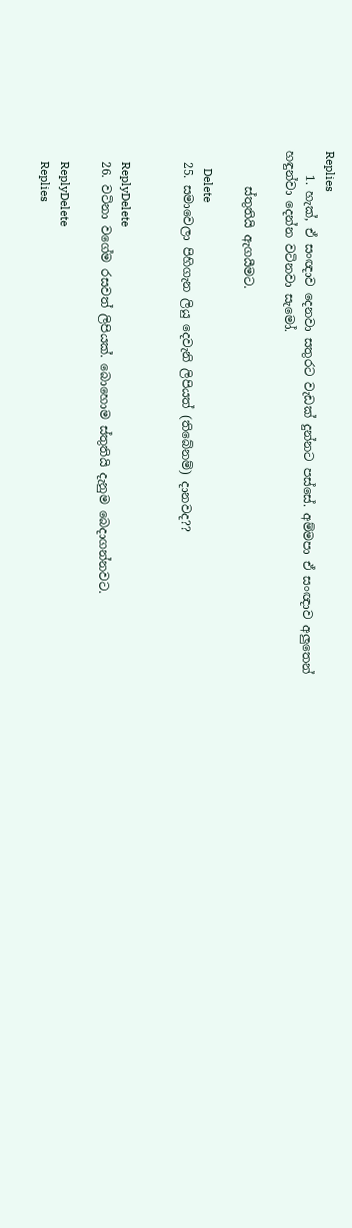Replies
    1. හැක්, ඒ සංඥාව දෙනවා සතුරට වැඩක් දුන්නට පස්සේ. අම්මපා ඒ සංඥාව අලුතෙන් හඳුන්වා දෙන්න වටිනවා සැමෝ.

      ස්තුතියි ඇගයීමට.

      Delete
  25. සමාවෙලා පිහිගැන ලියු දෙවැනි ලිපියත් (තිබේනම්) දානවද??


    ReplyDelete
  26. වටිනා වගේම රසවත් ලිපියක්. බොහොම ස්තුතියි දැනුම බෙදාගන්නවට.

    ReplyDelete
    Replies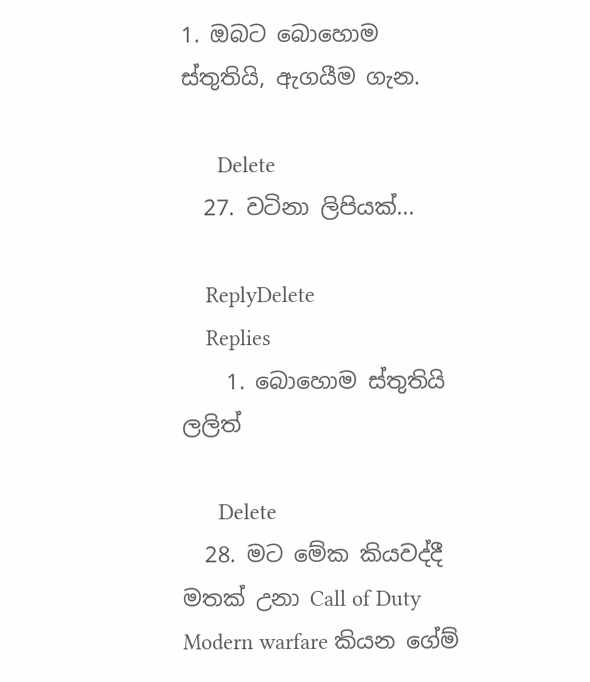1. ඔබට බොහොම ස්තුතියි, ඇගයීම ගැන.

      Delete
  27. වටිනා ලිපියක්...

    ReplyDelete
    Replies
    1. බොහොම ස්තුතියි ලලිත්

      Delete
  28. මට මේක කියවද්දී මතක් උනා Call of Duty Modern warfare කියන ගේම්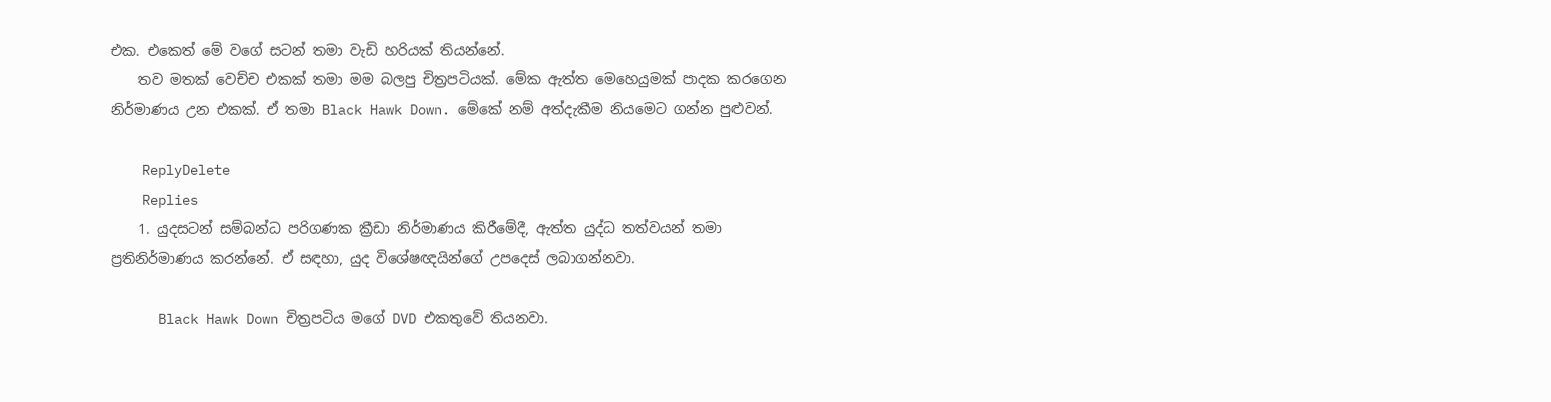එක. එකෙත් මේ වගේ සටන් තමා වැඩි හරියක් තියන්නේ.
    තව මතක් වෙච්ච එකක් තමා මම බලපු චිත්‍රපටියක්. මේක ඇත්ත මෙහෙයුමක් පාදක කරගෙන නිර්මාණය උන එකක්. ඒ තමා Black Hawk Down. මේකේ නම් අත්දැකීම නියමෙට ගන්න පුළුවන්.

    ReplyDelete
    Replies
    1. යුදසටන් සම්බන්ධ පරිගණක ක්‍රීඩා නිර්මාණය කිරීමේදී, ඇත්ත යුද්ධ තත්වයන් තමා ප්‍රතිනිර්මාණය කරන්නේ. ඒ සඳහා, යුද විශේෂඥයින්ගේ උපදෙස් ලබාගන්නවා.

      Black Hawk Down චිත්‍රපටිය මගේ DVD එකතුවේ තියනවා.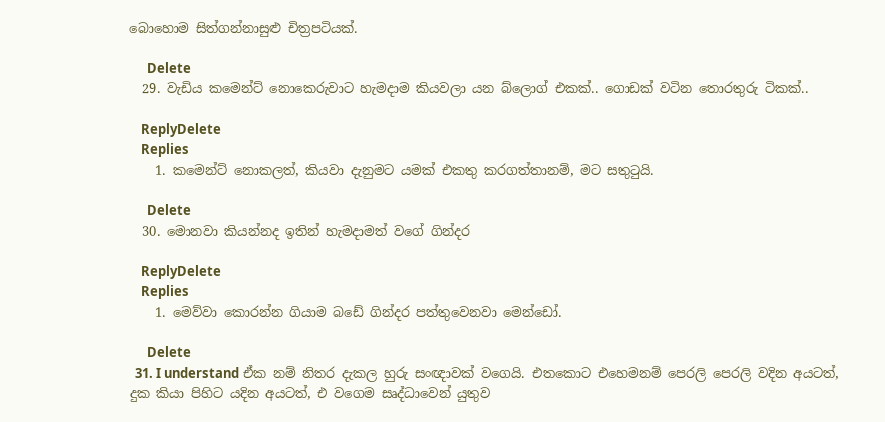බොහොම සිත්ගන්නාසුළු චිත්‍රපටියක්.

      Delete
  29. වැඩිය කමෙන්ට් නොකෙරුවාට හැමදාම කියවලා යන බ්ලොග් එකක්.. ගොඩක් වටින තොරතුරු ටිකක්..

    ReplyDelete
    Replies
    1. කමෙන්ට් නොකලත්, කියවා දැනුමට යමක් එකතු කරගත්තානම්, මට සතුටුයි.

      Delete
  30. මොනවා කියන්නද ඉතින් හැමදාමත් වගේ ගින්දර

    ReplyDelete
    Replies
    1. මෙව්වා කොරන්න ගියාම බඩේ ගින්දර පත්තුවෙනවා මෙන්ඩෝ.

      Delete
  31. I understand ඒක නම් නිතර දැකල හුරු සංඥාවක් වගෙයි. එතකොට එහෙමනම් පෙරලි පෙරලි වදින අයටත්, දුක කියා පිහිට යදින අයටත්, එ වගෙම සෘද්ධාවෙන් යුතුව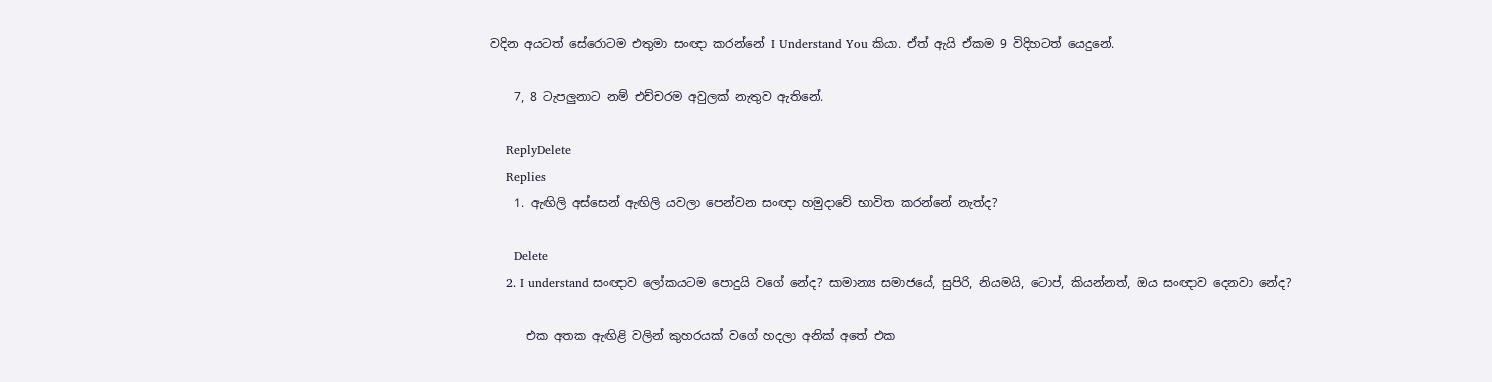වදින අයටත් සේරොටම එතුමා සංඥා කරන්නේ I Understand You කියා. ඒත් ඇයි ඒකම 9 විදිහටත් යෙදුනේ.

    7, 8 ටැපලුනාට නම් එච්චරම අවුලක් නැතුව ඇතිනේ.

    ReplyDelete
    Replies
    1. ඇඟිලි අස්සෙන් ඇඟිලි යවලා පෙන්වන සංඥා හමුදාවේ භාවිත කරන්නේ නැත්ද?

      Delete
    2. I understand සංඥාව ලෝකයටම පොදුයි වගේ නේද? සාමාන්‍ය සමාජයේ, සුපිරි, නියමයි, ටොප්, කියන්නත්, ඔය සංඥාව දෙනවා නේද?

      එක අතක ඇඟිළි වලින් කුහරයක් වගේ හදලා අනික් අතේ එක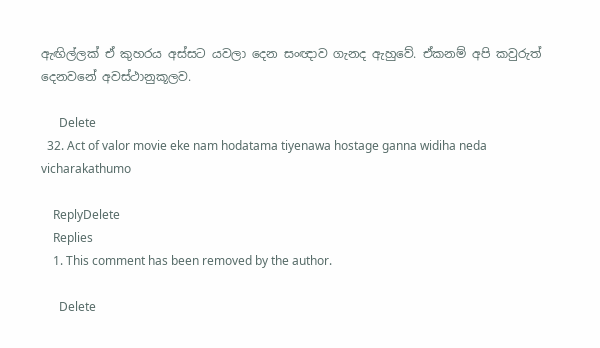ඇඟිල්ලක් ඒ කුහරය අස්සට යවලා දෙන සංඥාව ගැනද ඇහුවේ. ඒකනම් අපි කවුරුත් දෙනවනේ අවස්ථානුකූලව.

      Delete
  32. Act of valor movie eke nam hodatama tiyenawa hostage ganna widiha neda vicharakathumo

    ReplyDelete
    Replies
    1. This comment has been removed by the author.

      Delete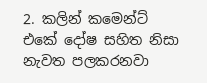2. කලින් කමෙන්ට් එකේ දෝෂ සහිත නිසා නැවත පලකරනවා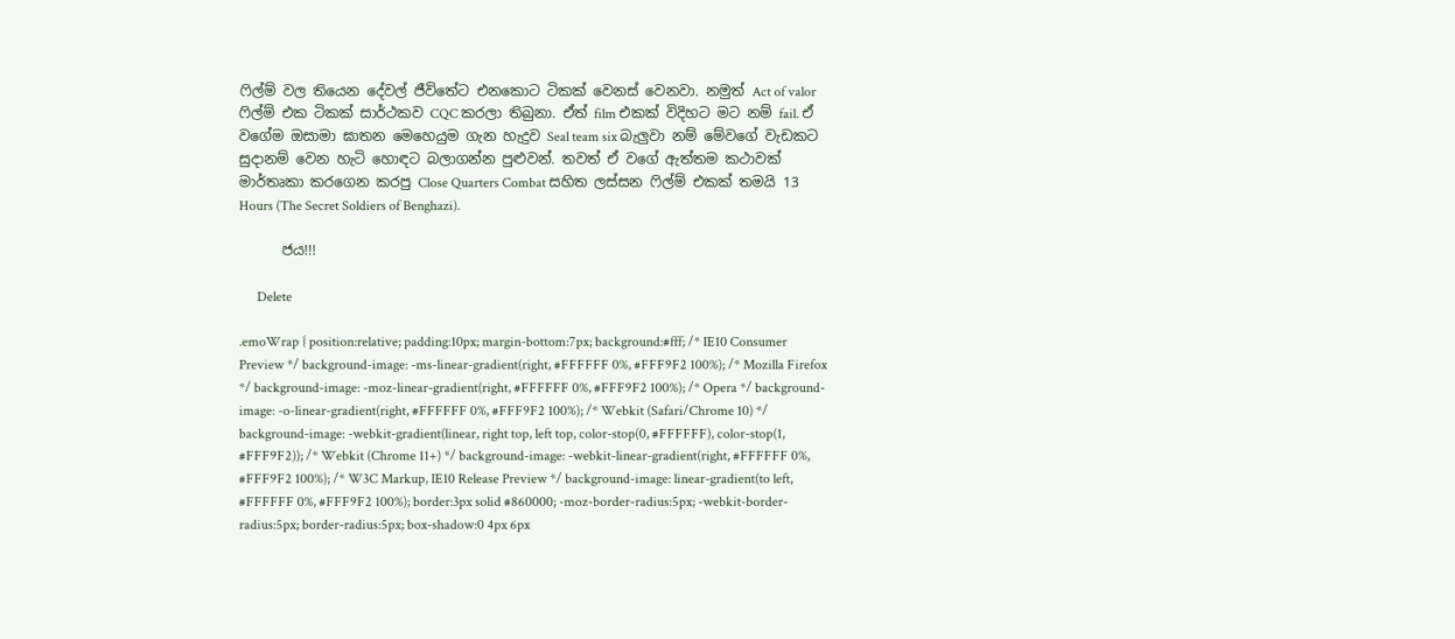ෆිල්ම් වල තියෙන දේවල් ජීවිතේට එනකොට ටිකක් වෙනස් වෙනවා. නමුත් Act of valor ෆිල්ම් එක ටිකක් සාර්ථකව CQC කරලා තිබුනා. ඒත් film එකක් විදිහට මට නම් fail. ඒ වගේම ඔසාමා ඝාතන මෙහෙයුම ගැන හැදුව Seal team six බැලුවා නම් මේවගේ වැඩකට සුදානම් වෙන හැටි හොඳට බලාගන්න පුළුවන්. තවත් ඒ වගේ ඇත්තම කථාවක් මාර්තෘකා කරගෙන කරපු Close Quarters Combat සහිත ලස්සන ෆිල්ම් එකක් තමයි 13 Hours (The Secret Soldiers of Benghazi).

      ජය!!!

      Delete

.emoWrap { position:relative; padding:10px; margin-bottom:7px; background:#fff; /* IE10 Consumer Preview */ background-image: -ms-linear-gradient(right, #FFFFFF 0%, #FFF9F2 100%); /* Mozilla Firefox */ background-image: -moz-linear-gradient(right, #FFFFFF 0%, #FFF9F2 100%); /* Opera */ background-image: -o-linear-gradient(right, #FFFFFF 0%, #FFF9F2 100%); /* Webkit (Safari/Chrome 10) */ background-image: -webkit-gradient(linear, right top, left top, color-stop(0, #FFFFFF), color-stop(1, #FFF9F2)); /* Webkit (Chrome 11+) */ background-image: -webkit-linear-gradient(right, #FFFFFF 0%, #FFF9F2 100%); /* W3C Markup, IE10 Release Preview */ background-image: linear-gradient(to left, #FFFFFF 0%, #FFF9F2 100%); border:3px solid #860000; -moz-border-radius:5px; -webkit-border-radius:5px; border-radius:5px; box-shadow:0 4px 6px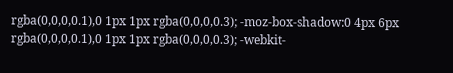rgba(0,0,0,0.1),0 1px 1px rgba(0,0,0,0.3); -moz-box-shadow:0 4px 6px rgba(0,0,0,0.1),0 1px 1px rgba(0,0,0,0.3); -webkit-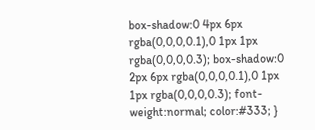box-shadow:0 4px 6px rgba(0,0,0,0.1),0 1px 1px rgba(0,0,0,0.3); box-shadow:0 2px 6px rgba(0,0,0,0.1),0 1px 1px rgba(0,0,0,0.3); font-weight:normal; color:#333; }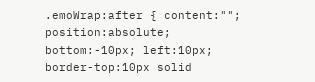.emoWrap:after { content:""; position:absolute; bottom:-10px; left:10px; border-top:10px solid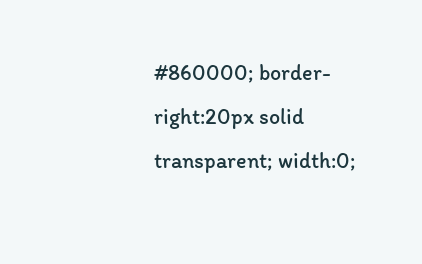#860000; border-right:20px solid transparent; width:0;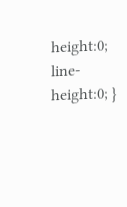height:0; line-height:0; }